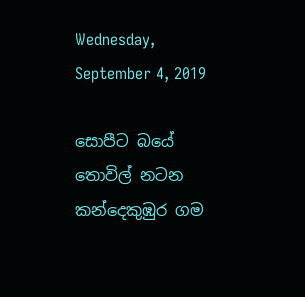Wednesday, September 4, 2019

සොපීට බයේ තොවිල් නටන කන්දෙකුඹුර ගම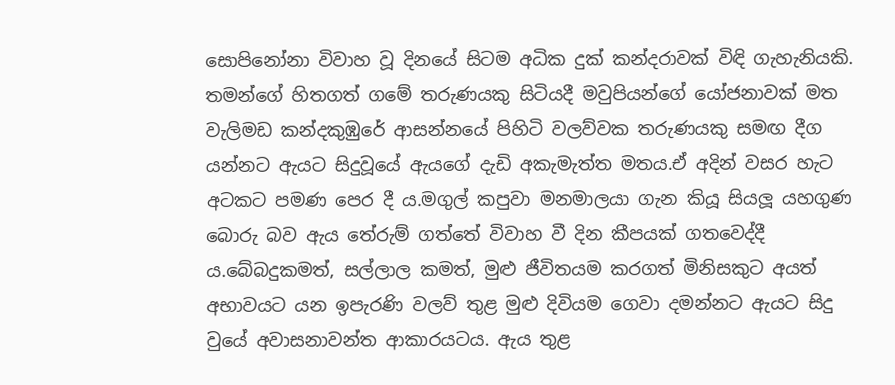සොපිනෝනා විවාහ වූ දිනයේ සිටම අධික දුක් කන්දරාවක් විඳි ගැහැනියකි. තමන්ගේ හිතගත් ගමේ තරුණයකු සිටියදී මවුපියන්ගේ යෝජනාවක් මත වැලිමඩ කන්දකුඹුරේ ආසන්නයේ පිහිටි වලව්වක තරුණයකු සමඟ දීග යන්නට ඇයට සිදුවූයේ ඇයගේ දැඩි අකැමැත්ත මතය.ඒ අදින් වසර හැට අටකට පමණ පෙර දී ය.මගුල් කපුවා මනමාලයා ගැන කියූ සියලූ යහගුණ බොරු බව ඇය තේරුම් ගත්තේ විවාහ වී දින කීපයක් ගතවෙද්දී ය.බේබදුකමත්, සල්ලාල කමත්, මුළු ජීවිතයම කරගත් මිනිසකුට අයත් අභාවයට යන ඉපැරණි වලව් තුළ මුළු දිවියම ගෙවා දමන්නට ඇයට සිදු වුයේ අවාසනාවන්ත ආකාරයටය. ඇය තුළ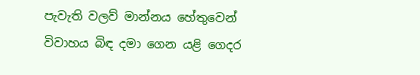පැවැති වලව් මාන්නය හේතුවෙන් විවාහය බිඳ දමා ගෙන යළි ගෙදර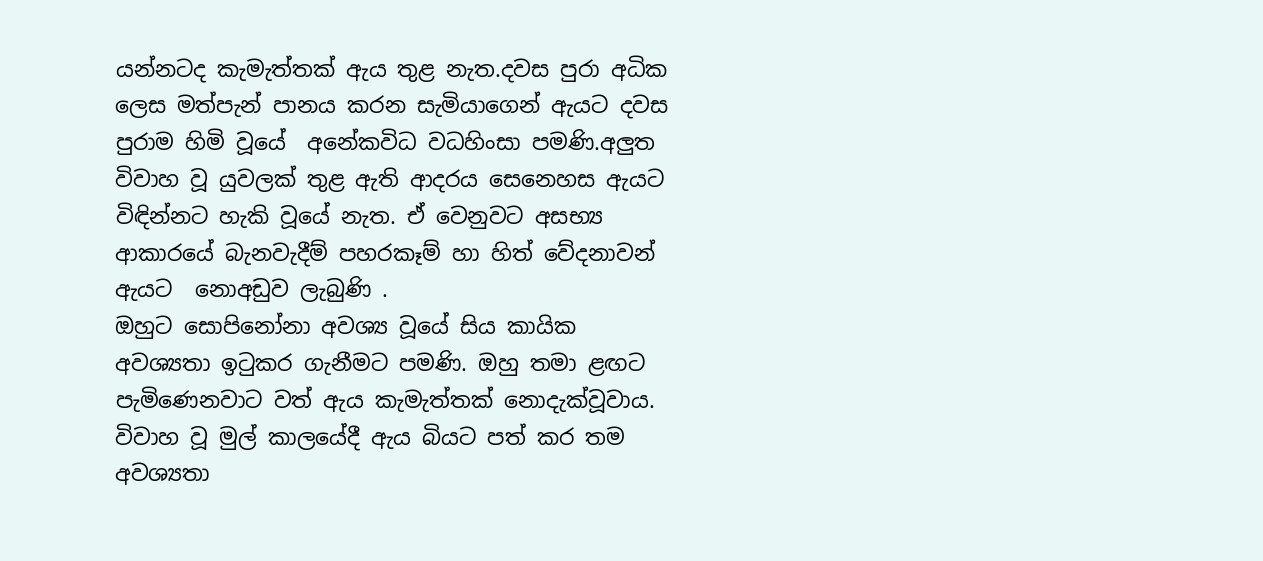යන්නටද කැමැත්තක් ඇය තුළ නැත.දවස පුරා අධික ලෙස මත්පැන් පානය කරන සැමියාගෙන් ඇයට දවස පුරාම හිමි වූයේ  අනේකවිධ වධහිංසා පමණි.අලුත විවාහ වූ යුවලක් තුළ ඇති ආදරය සෙනෙහස ඇයට විඳින්නට හැකි වූයේ නැත. ඒ වෙනුවට අසභ්‍ය ආකාරයේ බැනවැදීම් පහරකෑම් හා හිත් වේදනාවන් ඇයට  නොඅඩුව ලැබුණි .
ඔහුට සොපිනෝනා අවශ්‍ය වූයේ සිය කායික අවශ්‍යතා ඉටුකර ගැනීමට පමණි. ඔහු තමා ළඟට පැමිණෙනවාට වත් ඇය කැමැත්තක් නොදැක්වූවාය. විවාහ වූ මුල් කාලයේදී ඇය බියට පත් කර තම අවශ්‍යතා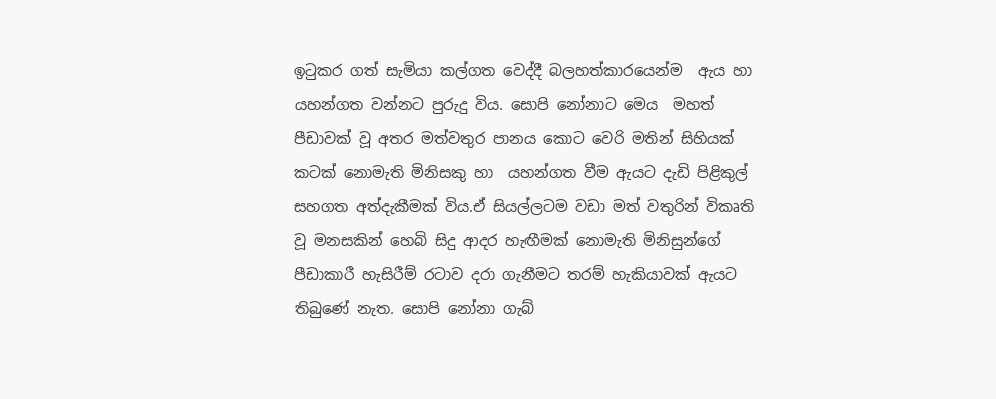ඉටුකර ගත් සැමියා කල්ගත වෙද්දී බලහත්කාරයෙන්ම  ඇය හා යහන්ගත වන්නට පුරුදු විය. සොපි නෝනාට මෙය  මහත් පීඩාවක් වූ අතර මත්වතුර පානය කොට වෙරි මතින් සිහියක් කටක් නොමැති මිනිසකු හා  යහන්ගත වීම ඇයට දැඩි පිළිකුල් සහගත අත්දැකීමක් විය.ඒ සියල්ලටම වඩා මත් වතුරින් විකෘති වූ මනසකින් හෙබි සිදු ආදර හැඟීමක් නොමැති මිනිසුන්ගේ පීඩාකාරී හැසිරීම් රටාව දරා ගැනීමට තරම් හැකියාවක් ඇයට තිබුණේ නැත. සොපි නෝනා ගැබ්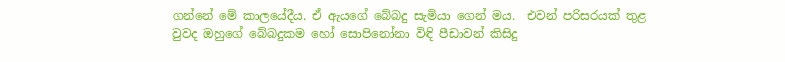ගන්නේ මේ කාලයේදීය. ඒ ඇයගේ බේබදු සැමියා ගෙන් මය.  එවන් පරිසරයක් තුළ වුවද ඔහුගේ බේබදුකම හෝ සොපිනෝනා විඳි පීඩාවන් කිසිදු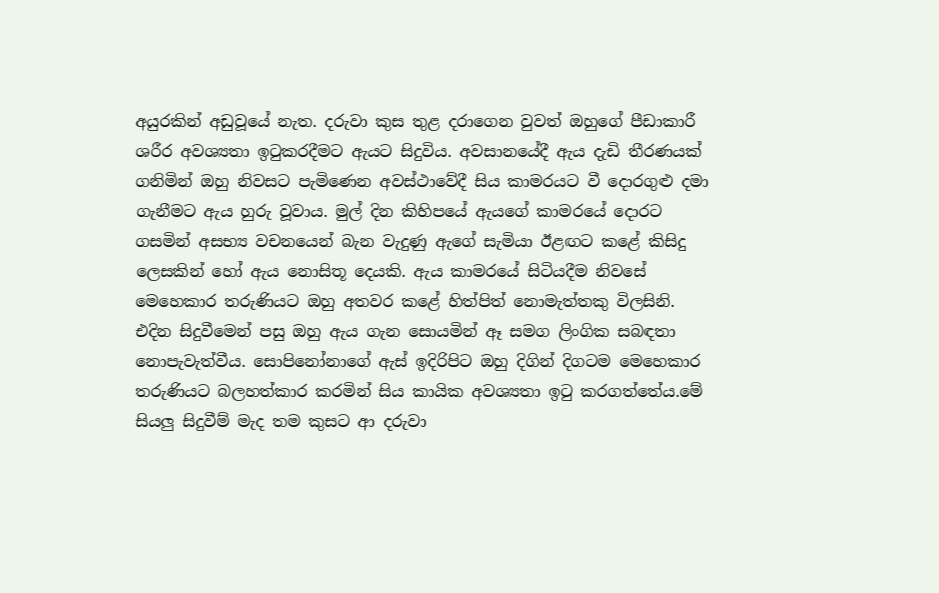අයුරකින් අඩුවූයේ නැත. දරුවා කුස තුළ දරාගෙන වුවත් ඔහුගේ පීඩාකාරී ශරීර අවශ්‍යතා ඉටුකරදීමට ඇයට සිදුවිය. අවසානයේදී ඇය දැඩි තීරණයක් ගනිමින් ඔහු නිවසට පැමිණෙන අවස්ථාවේදී සිය කාමරයට වී දොරගුළු දමා ගැනීමට ඇය හුරු වූවාය. මුල් දින කිහිපයේ ඇයගේ කාමරයේ දොරට ගසමින් අසභ්‍ය වචනයෙන් බැන වැදුණු ඇගේ සැමියා ඊළඟට කළේ කිසිදු ලෙසකින් හෝ ඇය නොසිතූ දෙයකි. ඇය කාමරයේ සිටියදීම නිවසේ මෙහෙකාර තරුණියට ඔහු අතවර කළේ හිත්පිත් නොමැත්තකු විලසිනි.  එදින සිදුවීමෙන් පසු ඔහු ඇය ගැන සොයමින් ඈ සමග ලිංගික සබඳතා නොපැවැත්වීය. සොපිනෝනාගේ ඇස් ඉදිරිපිට ඔහු දිගින් දිගටම මෙහෙකාර තරුණියට බලහත්කාර කරමින් සිය කායික අවශ්‍යතා ඉටු කරගත්තේය.මේ සියලු සිදුවීම් මැද තම කුසට ආ දරුවා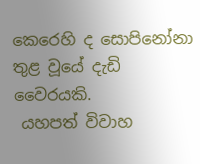කෙරෙහි ද සොපිනෝනා තුළ වූයේ දැඩි වෛරයකි.
 යහපත් විවාහ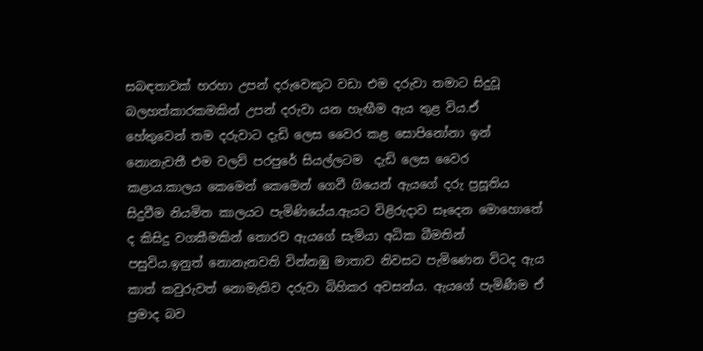සබඳතාවක් හරහා උපන් දරුවෙකුට වඩා එම දරුවා තමාට සිදුවූ බලහත්කාරකමකින් උපන් දරුවා යන හැඟීම ඇය තුළ විය.ඒ හේතුවෙන් තම දරුවාට දැඩි ලෙස වෛර කළ සොපිනෝනා ඉන් නොනැවතී එම වලව් පරපුරේ සියල්ලටම  දැඩි ලෙස වෛර කළාය.කාලය කෙමෙන් කෙමෙන් ගෙවී ගියෙන් ඇයගේ දරු ප්‍රසූතිය  සිදුවීම නියමිත කාලයට පැමිණියේය.ඇයට විළිරුදාව සෑදෙන මොහොතේ ද කිසිදු වගකීමකින් තොරව ඇයගේ සැමියා අධික බීමතින් පසුවිය.ඉනුත් නොනැනවති වින්නඹු මාතාව නිවසට පැමිණෙන විටද ඇය කාත් කවුරුවත් නොමැතිව දරුවා බිහිකර අවසන්ය. ඇයගේ පැමිණීම ඒ ප්‍රමාද බව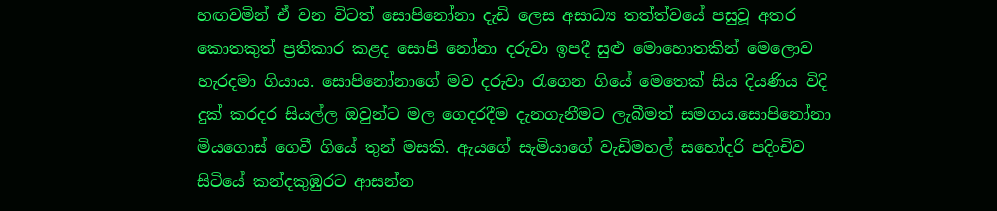හඟවමින් ඒ වන විටත් සොපිනෝනා දැඩි ලෙස අසාධ්‍ය තත්ත්වයේ පසුවූ අතර කොතකුත් ප්‍රතිකාර කළද සොපි නෝනා දරුවා ඉපදී සුළු මොහොතකින් මෙලොව හැරදමා ගියාය. සොපිනෝනාගේ මව දරුවා රැගෙන ගියේ මෙතෙක් සිය දියණිය විදි දුක් කරදර සියල්ල ඔවුන්ට මල ගෙදරදීම දැනගැනීමට ලැබීමත් සමගය.සොපිනෝනා මියගොස් ගෙවී ගියේ තුන් මසකි. ඇයගේ සැමියාගේ වැඩිමහල් සහෝදරි පදිංචිව සිටියේ කන්දකුඹුරට ආසන්න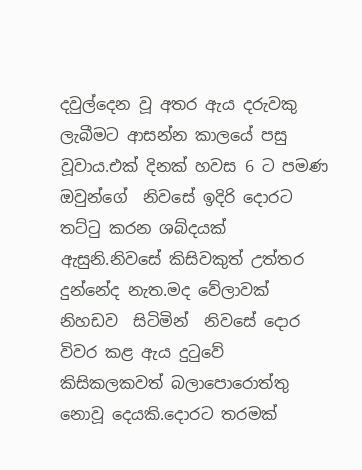දවුල්දෙන වූ අතර ඇය දරුවකු ලැබීමට ආසන්න කාලයේ පසු වූවාය.එක් දිනක් හවස 6 ට පමණ ඔවුන්ගේ  නිවසේ ඉදිරි දොරට තට්ටු කරන ශබ්දයක් ඇසුනි.නිවසේ කිසිවකුත් උත්තර දුන්නේද නැත.මද වේලාවක් නිහඩව  සිටිමින්  නිවසේ දොර විවර කළ ඇය දුටුවේ කිසිකලකවත් බලාපොරොත්තු නොවූ දෙයකි.දොරට තරමක්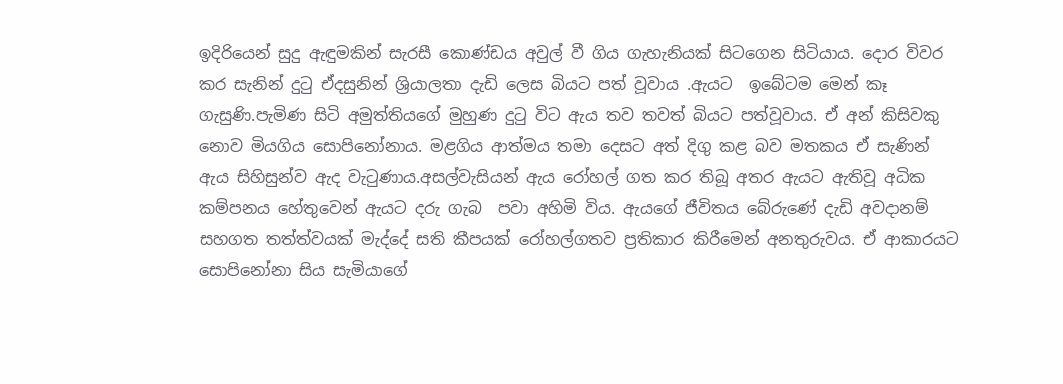ඉදිරියෙන් සුදු ඇඳුමකින් සැරසී කොණ්ඩය අවුල් වී ගිය ගැහැනියක් සිටගෙන සිටියාය. දොර විවර කර සැනින් දුටු ඒදසුනින් ශ්‍රියාලතා දැඩි ලෙස බියට පත් වූවාය .ඇයට  ඉබේටම මෙන් කෑ ගැසුණි.පැමිණ සිටි අමුත්තියගේ මුහුණ දුටු විට ඇය තව තවත් බියට පත්වූවාය. ඒ අන් කිසිවකු නොව මියගිය සොපිනෝනාය. මළගිය ආත්මය තමා දෙසට අත් දිගු කළ බව මතකය ඒ සැණින් ඇය සිහිසුන්ව ඇද වැටුණාය.අසල්වැසියන් ඇය රෝහල් ගත කර තිබූ අතර ඇයට ඇතිවූ අධික කම්පනය හේතුවෙන් ඇයට දරු ගැබ  පවා අහිමි විය. ඇයගේ ජීවිතය බේරුණේ දැඩි අවදානම් සහගත තත්ත්වයක් මැද්දේ සති කීපයක් රෝහල්ගතව ප්‍රතිකාර කිරීමෙන් අනතුරුවය. ඒ ආකාරයට  සොපිනෝනා සිය සැමියාගේ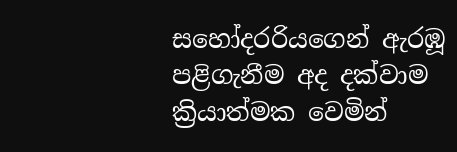සහෝදරරියගෙන් ඇරඹූ පළිගැනීම අද දක්වාම ක්‍රියාත්මක වෙමින්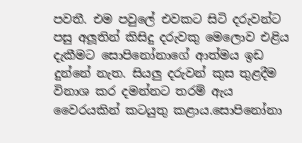පවතී. එම පවුලේ එවකට සිටි දරුවන්ට පසු අලූතින් කිසිදු දරුවකු මෙලොව එළිය දැකීමට සොපිනෝනාගේ ආත්මය ඉඩ දුන්නේ නැත. සියලු දරුවන් කුස තුළදීම විනාශ කර දමන්නට තරම් ඇය වෛරයකින් කටයුතු කළාය.සොපිනෝනා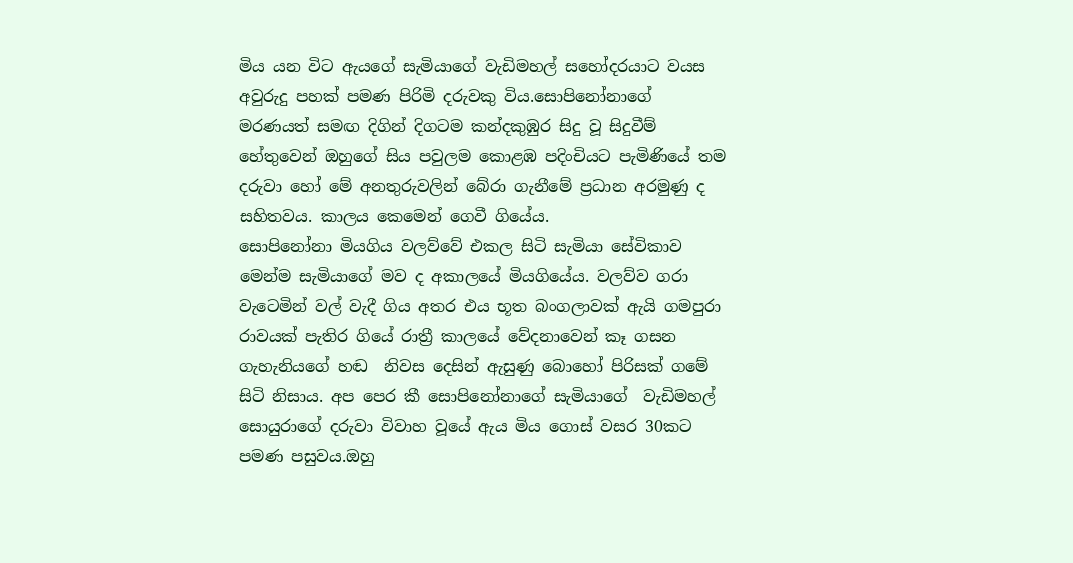මිය යන විට ඇයගේ සැමියාගේ වැඩිමහල් සහෝදරයාට වයස අවුරුදු පහක් පමණ පිරිමි දරුවකු විය.සොපිනෝනාගේ මරණයත් සමඟ දිගින් දිගටම කන්දකුඹුර සිදු වූ සිදුවීම් හේතුවෙන් ඔහුගේ සිය පවුලම කොළඹ පදිංචියට පැමිණියේ තම දරුවා හෝ මේ අනතුරුවලින් බේරා ගැනීමේ ප්‍රධාන අරමුණු ද සහිතවය. කාලය කෙමෙන් ගෙවී ගියේය.
සොපිනෝනා මියගිය වලව්වේ එකල සිටි සැමියා සේවිකාව මෙන්ම සැමියාගේ මව ද අකාලයේ මියගියේය. වලව්ව ගරා වැටෙමින් වල් වැදී ගිය අතර එය භූත බංගලාවක් ඇයි ගමපුරා රාවයක් පැතිර ගියේ රාත්‍රී කාලයේ වේදනාවෙන් කෑ ගසන ගැහැනියගේ හඬ  නිවස දෙසින් ඇසුණු බොහෝ පිරිසක් ගමේ සිටි නිසාය. අප පෙර කී සොපිනෝනාගේ සැමියාගේ  වැඩිමහල් සොයුරාගේ දරුවා විවාහ වූයේ ඇය මිය ගොස් වසර 30කට පමණ පසුවය.ඔහු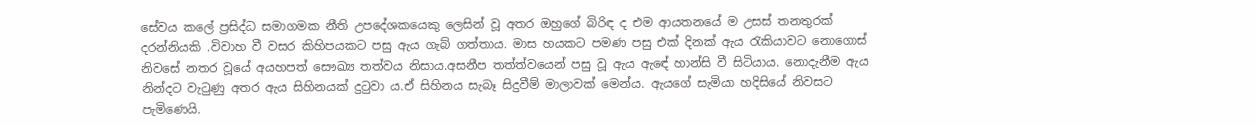සේවය කලේ ප්‍රසිද්ධ සමාගමක නීති උපදේශකයෙකු ලෙසින් වූ අතර ඔහුගේ බිරිඳ ද එම ආයතනයේ ම උසස් තනතුරක් දරන්නියකි .විවාහ වී වසර කිහිපයකට පසු ඇය ගැබ් ගත්තාය. මාස හයකට පමණ පසු එක් දිනක් ඇය රැකියාවට නොගොස් නිවසේ නතර වූයේ අයහපත් සෞඛ්‍ය තත්වය නිසාය.අසනීප තත්ත්වයෙන් පසු වූ ඇය ඇඳේ හාන්සි වී සිටියාය. නොදැනීම ඇය නින්දට වැටුණු අතර ඇය සිහිනයක් දුටුවා ය.ඒ සිහිනය සැබෑ සිදුවීම් මාලාවක් මෙන්ය. ඇයගේ සැමියා හදිසියේ නිවසට පැමිණෙයි.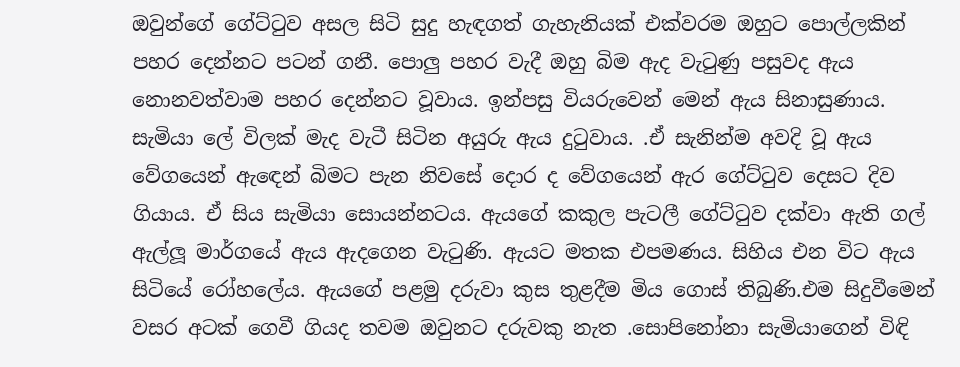ඔවුන්ගේ ගේට්ටුව අසල සිටි සුදු හැඳගත් ගැහැනියක් එක්වරම ඔහුට පොල්ලකින් පහර දෙන්නට පටන් ගනී. පොලු පහර වැදී ඔහු බිම ඇද වැටුණු පසුවද ඇය නොනවත්වාම පහර දෙන්නට වූවාය. ඉන්පසු වියරුවෙන් මෙන් ඇය සිනාසුණාය. සැමියා ලේ විලක් මැද වැටී සිටින අයුරු ඇය දුටුවාය. .ඒ සැනින්ම අවදි වූ ඇය වේගයෙන් ඇඳෙන් බිමට පැන නිවසේ දොර ද වේගයෙන් ඇර ගේට්ටුව දෙසට දිව ගියාය. ඒ සිය සැමියා සොයන්නටය. ඇයගේ කකුල පැටලී ගේට්ටුව දක්වා ඇති ගල් ඇල්ලූ මාර්ගයේ ඇය ඇදගෙන වැටුණි. ඇයට මතක එපමණය. සිහිය එන විට ඇය සිටියේ රෝහලේය. ඇයගේ පළමු දරුවා කුස තුළදීම මිය ගොස් තිබුණි.එම සිදුවීමෙන් වසර අටක් ගෙවී ගියද තවම ඔවුනට දරුවකු නැත .සොපිනෝනා සැමියාගෙන් විඳි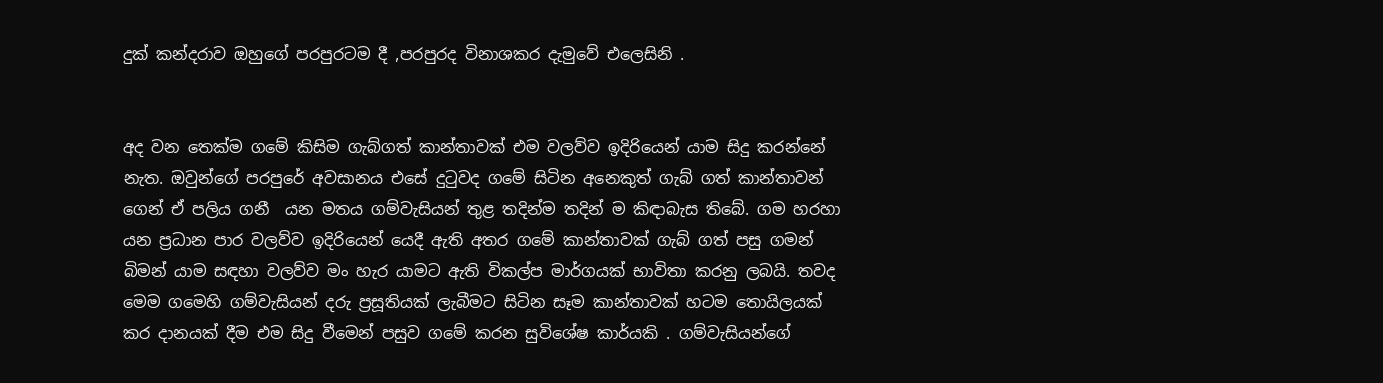දුක් කන්දරාව ඔහුගේ පරපුරටම දී ,පරපුරද විනාශකර දැමුවේ එලෙසිනි .


අද වන තෙක්ම ගමේ කිසිම ගැබ්ගත් කාන්තාවක් එම වලව්ව ඉදිරියෙන් යාම සිදු කරන්නේ නැත. ඔවුන්ගේ පරපුරේ අවසානය එසේ දුටුවද ගමේ සිටින අනෙකුත් ගැබ් ගත් කාන්තාවන් ගෙන් ඒ පලිය ගනී  යන මතය ගම්වැසියන් තුළ තදින්ම තදින් ම කිඳාබැස තිබේ. ගම හරහා යන ප්‍රධාන පාර වලව්ව ඉදිරියෙන් යෙදී ඇති අතර ගමේ කාන්තාවක් ගැබ් ගත් පසු ගමන් බිමන් යාම සඳහා වලව්ව මං හැර යාමට ඇති විකල්ප මාර්ගයක් භාවිතා කරනු ලබයි. තවද මෙම ගමෙහි ගම්වැසියන් දරු ප්‍රසූතියක් ලැබීමට සිටින සෑම කාන්තාවක් හටම තොයිලයක් කර දානයක් දීම එම සිදු වීමෙන් පසුව ගමේ කරන සුවිශේෂ කාර්යකි . ගම්වැසියන්ගේ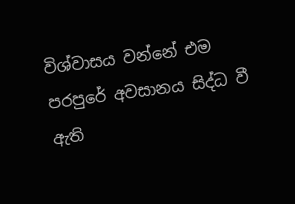විශ්වාසය වන්නේ එම පරපුරේ අවසානය සිද්ධ වී ඇති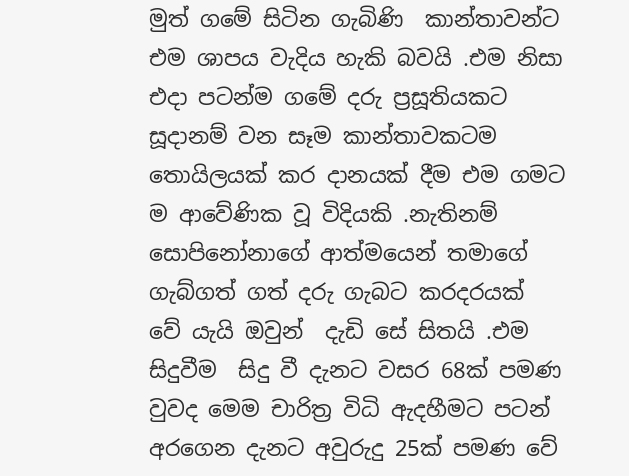මුත් ගමේ සිටින ගැබිණි  කාන්තාවන්ට එම ශාපය වැදිය හැකි බවයි .එම නිසා එදා පටන්ම ගමේ දරු ප්‍රසූතියකට සූදානම් වන සෑම කාන්තාවකටම තොයිලයක් කර දානයක් දීම එම ගමට ම ආවේණික වූ විදියකි .නැතිනම් සොපිනෝනාගේ ආත්මයෙන් තමාගේ ගැබ්ගත් ගත් දරු ගැබට කරදරයක් වේ යැයි ඔවුන්  දැඩි සේ සිතයි .එම සිදුවීම  සිදු වී දැනට වසර 68ක් පමණ වුවද මෙම චාරිත්‍ර විධි ඇදහීමට පටන් අරගෙන දැනට අවුරුදු 25ක් පමණ වේ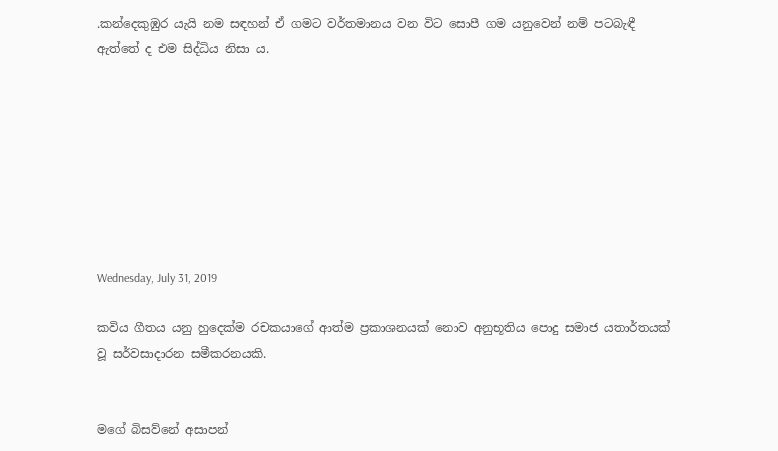.කන්දෙකුඹුර යැයි නම සඳහන් ඒ ගමට වර්තමානය වන විට සොපී ගම යනුවෙන් නම් පටබැඳී ඇත්තේ ද එම සිද්ධිය නිසා ය.








Wednesday, July 31, 2019

කවිය ගීතය යනු හුදෙක්ම රචකයාගේ ආත්ම ප්‍රකාශනයක් නොව අනුභූතිය පොදු සමාජ යතාර්තයක් වූ සර්වසාදාරන සමීකරනයකි.


මගේ බිසව්නේ අසාපන්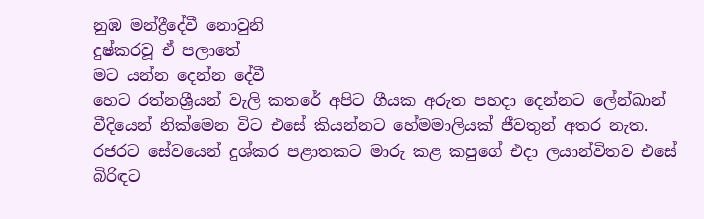නුඹ මන්ද්‍රීදේවී නොවුනි
දුෂ්කරවූ ඒ පලාතේ
මට යන්න දෙන්න දේවී
හෙට රත්නශ්‍රීයන් වැලි කතරේ අපිට ගීයක අරුත පහදා දෙන්නට ලේන්ඛාන් වීදියෙන් නික්මෙන විට එසේ කියන්නට හේමමාලියක් ජීවතුන් අතර නැත. රජරට සේවයෙන් දුශ්කර පළාතකට මාරු කළ කපුගේ එදා ලයාන්විතව එසේ බිරිඳට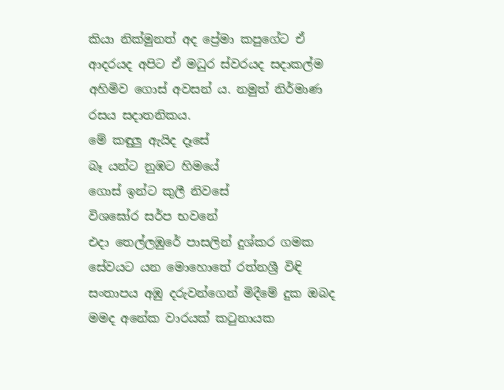කියා නික්මුනත් අද ප්‍රේමා කපුගේට ඒ ආදරයද අපිට ඒ මධුර ස්වරයද සදාකල්ම අහිමිව ගොස් අවසන්‍ ය. නමුත් නිර්මාණ රසය සදාතනිකය.
මේ කඳුලු ඇයිද දෑසේ
බෑ යන්ට නුඹට හිමයේ
ගොස් ඉන්ට කුලී නිවසේ
විශඝෝර සර්ප භවනේ
එදා තෙල්ලඹුරේ පාසලින් දුශ්කර ගමක සේවයට යන මොහොතේ රත්නශ්‍රී විඳි සංතාපය අඹු දරුවන්ගෙන් මිදීමේ දුක ඔබද මමද අනේක වාරයක් කටුනායක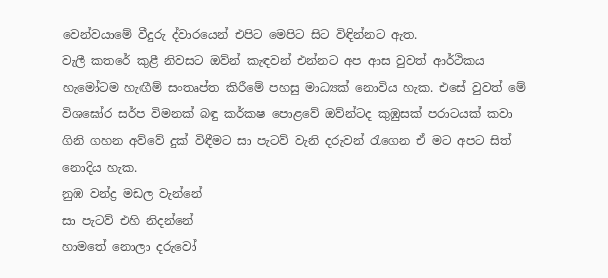වෙන්වයාමේ වීදුරු ද්වාරයෙන් එපිට මෙපිට සිට විඳින්නට ඇත.
වැලී කතරේ කුළී නිවසට ඔව්න් කැඳවන් එන්නට අප ආස වුවත් ආර්ථිකය හැමෝටම හැඟීම් සංතෘප්ත කිරීමේ පහසු මාධ්‍යක් නොවිය හැක. එසේ වුවත් මේ විශඝෝර සර්ප විමනක් බඳු කර්කෂ පොළවේ ඔව්න්ටද කුඹුසක් පරාටයක් කවා ගිනි ගහන අව්වේ දුක් විඳීමට සා පැටව් වැනි දරුවන් රැගෙන ඒ මට අපට සිත් නොදිය හැක.
නුඹ වන්ද්‍ර මඩල වැන්නේ
සා පැටව් එහි නිදන්නේ
හාමතේ නොලා දරුවෝ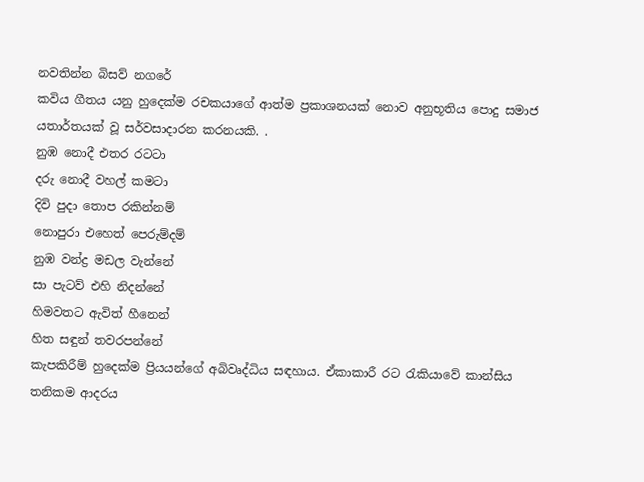නවතින්න බිසව් නගරේ
කවිය ගීතය යනු හුදෙක්ම රචකයාගේ ආත්ම ප්‍රකාශනයක් නොව අනුභූතිය පොදු සමාජ යතාර්තයක් වූ සර්වසාදාරන කරනයකි. .
නුඹ නොදී එතර රටටා
දරු නොදී වහල් කමටා
දිවි පුදා තොප රකින්නම්
නොපුරා එහෙත් පෙරුම්දම්
නුඹ වන්ද්‍ර මඩල වැන්නේ
සා පැටව් එහි නිදන්නේ
හිමවතට ඇවිත් හීනෙන්
හිත සඳුන් තවරපන්නේ
කැපකිරීම් හුදෙක්ම ප්‍රියයන්ගේ අබිවෘද්ධිය සඳහාය. ඒකාකාරී රට රැකියාවේ කාන්සිය තනිකම ආදරය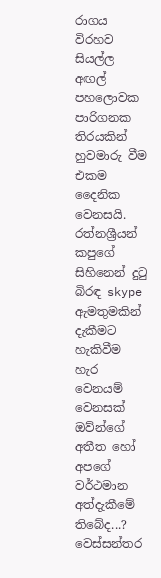රාගය විරහව සියල්ල අඟල් පහලොවක පාරිගනක තිරයකින් හුවමාරු වීම එකම දෛනික වෙනසයි. රත්නශ්‍රීයන් කපුගේ සිහිනෙන් දුටු බිරඳ skype ඇමතුමකින් දැකීමට හැකිවීම හැර වෙනයම් වෙනසක් ඔව්න්ගේ අතීත හෝ අපගේ වර්ථමාන අත්දැකීමේ තිබේද...?
වෙස්සන්තර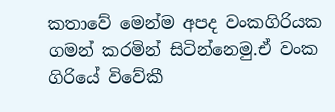කතාවේ මෙන්ම අපද වංකගිරියක ගමන් කරමින් සිටින්නෙමු.ඒ වංක ගිරියේ විවේකී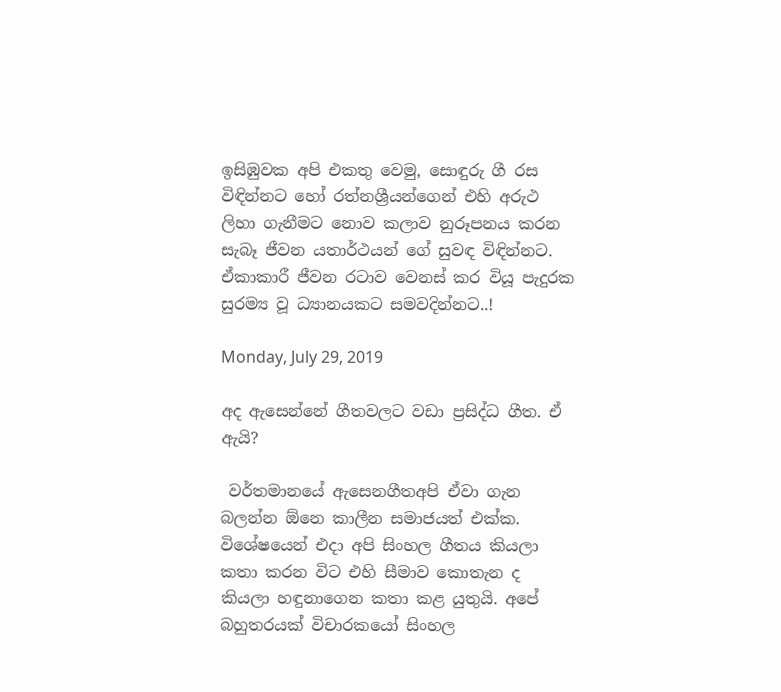ඉසිඹුවක අපි එකතු වෙමු, සොඳුරු ගී රස විඳින්නට හෝ රත්නශ්‍රීයන්ගෙන් එහි අරුථ ලිහා ගැනීමට නොව කලාව නුරූපනය කරන සැබෑ ජීවන යතාර්ථයන් ගේ සුවඳ විඳින්නට. ඒකාකාරී ජීවන රටාව වෙනස් කර වියූ පැදුරක සුරම්‍ය වූ ධ්‍යානයකට සමවදින්නට..!

Monday, July 29, 2019

අද ඇසෙන්නේ ගීතවලට වඩා ප්‍රසිද්ධ ගීත. ඒ ඇයි?

 වර්තමානයේ ඇසෙනගීතඅපි ඒවා ගැන බලන්න ඕනෙ කාලීන සමාජයත් එක්ක. විශේෂයෙන් එදා අපි සිංහල ගීතය කියලා කතා කරන විට එහි සීමාව කොතැන ද කියලා හඳුනාගෙන කතා කළ යුතුයි. අපේ බහුතරයක් විචාරකයෝ සිංහල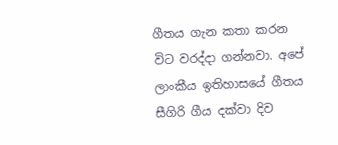ගීතය ගැන කතා කරන විට වරද්දා ගන්නවා. අපේ ලාංකීය ඉතිහාසයේ ගීතය සීගිරි ගීය දක්වා දිව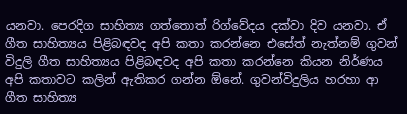යනවා. පෙරදිග සාහිත්‍ය ගත්තොත් රිග්වේදය දක්වා දිව යනවා. ඒ ගීත සාහිත්‍යය පිළිබඳවද අපි කතා කරන්නෙ එසේත් නැත්නම් ගුවන් විදුලි ගීත සාහිත්‍යය පිළිබඳවද අපි කතා කරන්නෙ කියන නිර්ණය අපි කතාවට කලින් ඇතිකර ගන්න ඕනේ. ගුවන්විදුලිය හරහා ආ ගීත සාහිත්‍ය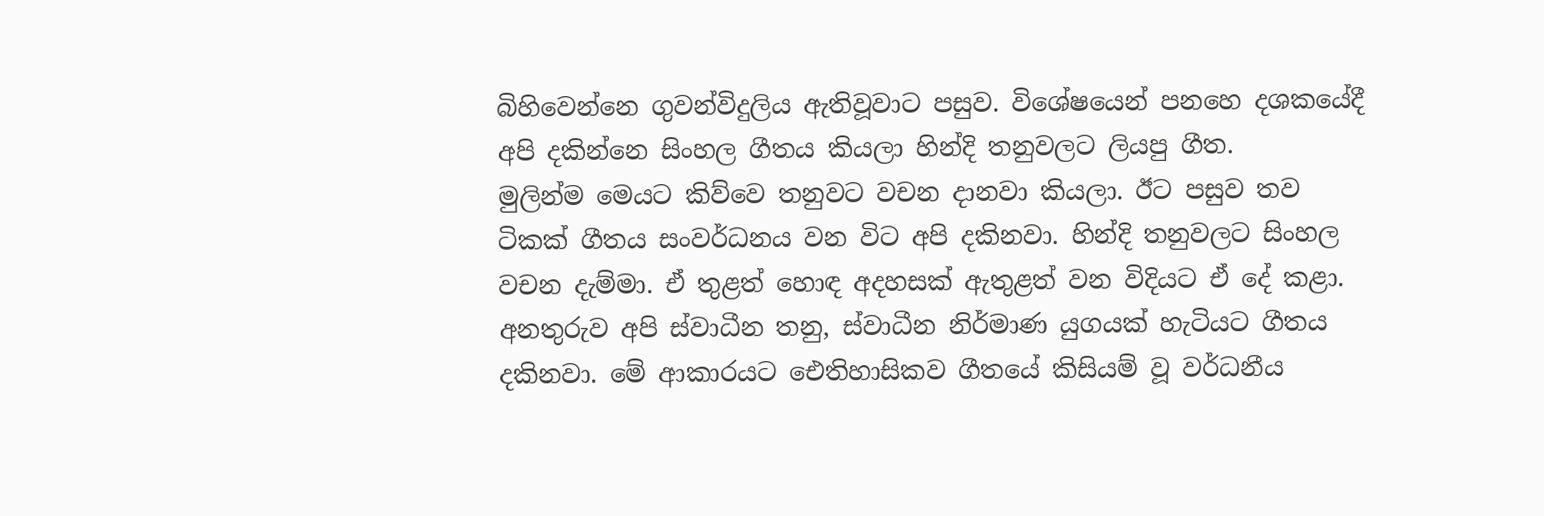බිහිවෙන්නෙ ගුවන්විදුලිය ඇතිවූවාට පසුව. විශේෂයෙන් පනහෙ දශකයේදී අපි දකින්නෙ සිංහල ගීතය කියලා හින්දි තනුවලට ලියපු ගීත.
මුලින්ම මෙයට කිව්වෙ තනුවට වචන දානවා කියලා. ඊට පසුව තව ටිකක් ගීතය සංවර්ධනය වන විට අපි දකිනවා. හින්දි තනුවලට සිංහල වචන දැම්මා. ඒ තුළත් හොඳ අදහසක් ඇතුළත් වන විදියට ඒ දේ කළා. අනතුරුව අපි ස්වාධීන තනු, ස්වාධීන නිර්මාණ යුගයක් හැටියට ගීතය දකිනවා. මේ ආකාරයට ඓතිහාසිකව ගීතයේ කිසියම් වූ වර්ධනීය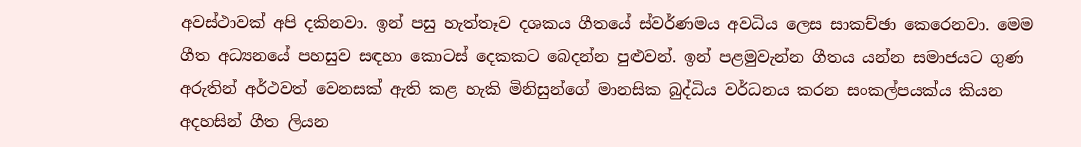අවස්ථාවක් අපි දකිනවා. ඉන් පසු හැත්තෑව දශකය ගීතයේ ස්වර්ණමය අවධිය ලෙස සාකච්ඡා කෙරෙනවා. මෙම ගීත අධ්‍යනයේ පහසුව සඳහා කොටස් දෙකකට බෙදන්න පුළුවන්. ඉන් පළමුවැන්න ගීතය යන්න සමාජයට ගුණ අරුතින් අර්ථවත් වෙනසක් ඇති කළ හැකි මිනිසුන්ගේ මානසික බුද්ධිය වර්ධනය කරන සංකල්පයක්ය කියන අදහසින් ගීත ලියන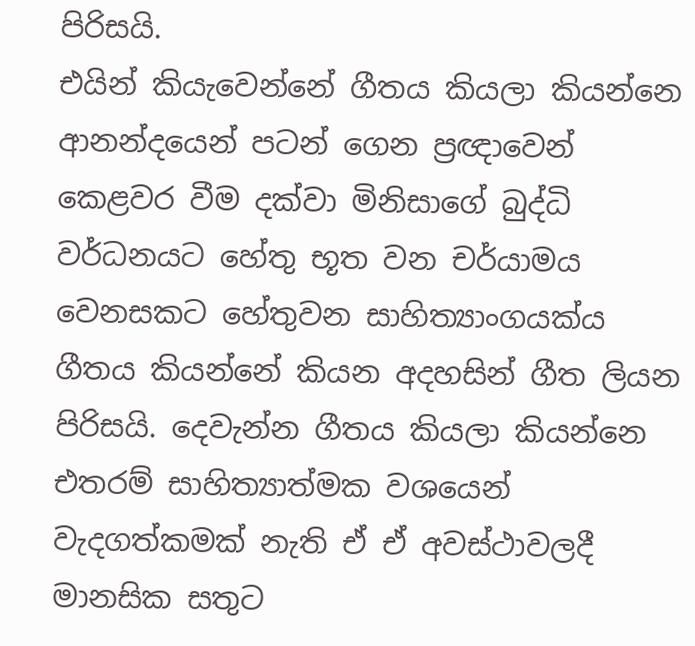පිරිසයි.
එයින් කියැවෙන්නේ ගීතය කියලා කියන්නෙ ආනන්දයෙන් පටන් ගෙන ප්‍රඥාවෙන් කෙළවර වීම දක්වා මිනිසාගේ බුද්ධි වර්ධනයට හේතු භූත වන චර්යාමය වෙනසකට හේතුවන සාහිත්‍යාංගයක්ය ගීතය කියන්නේ කියන අදහසින් ගීත ලියන පිරිසයි. දෙවැන්න ගීතය කියලා කියන්නෙ එතරම් සාහිත්‍යාත්මක වශයෙන් වැදගත්කමක් නැති ඒ ඒ අවස්ථාවලදී මානසික සතුට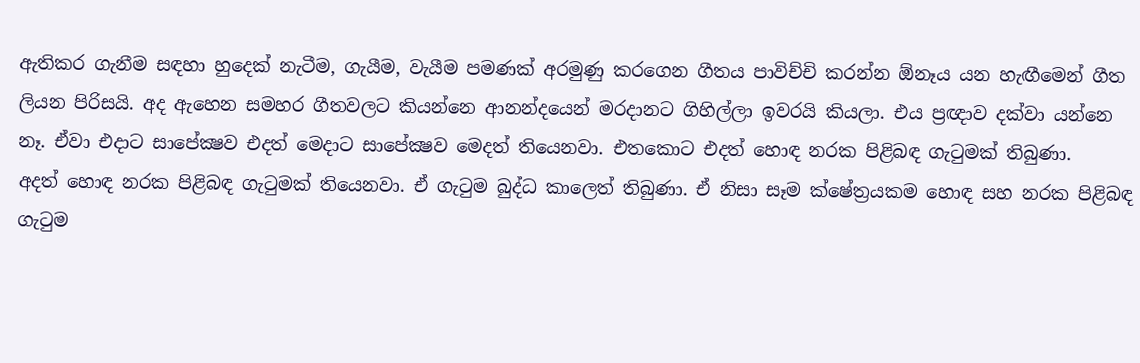ඇතිකර ගැනීම සඳහා හුදෙක් නැටීම, ගැයීම, වැයීම පමණක් අරමුණු කරගෙන ගීතය පාවිච්චි කරන්න ඕනෑය යන හැඟීමෙන් ගීත ලියන පිරිසයි. අද ඇහෙන සමහර ගීතවලට කියන්නෙ ආනන්දයෙන් මරදානට ගිහිල්ලා ඉවරයි කියලා. එය ප්‍රඥාව දක්වා යන්නෙ නෑ. ඒවා එදාට සාපේක්‍ෂව එදත් මෙදාට සාපේක්‍ෂව මෙදත් තියෙනවා. එතකොට එදත් හොඳ නරක පිළිබඳ ගැටුමක් තිබුණා.
අදත් හොඳ නරක පිළිබඳ ගැටුමක් තියෙනවා. ඒ ගැටුම බුද්ධ කාලෙත් තිබුණා. ඒ නිසා සෑම ක්ෂේත්‍රයකම හොඳ සහ නරක පිළිබඳ ගැටුම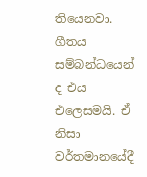තියෙනවා. ගීතය සම්බන්ධයෙන් ද එය එලෙසමයි. ඒ නිසා වර්තමානයේදී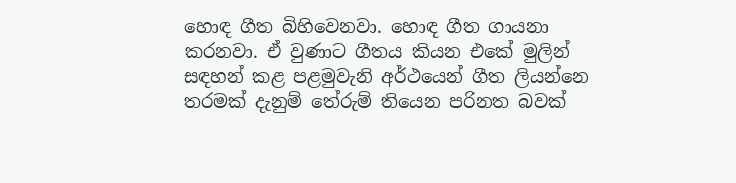හොඳ ගීත බිහිවෙනවා. හොඳ ගීත ගායනා කරනවා. ඒ වුණාට ගීතය කියන එකේ මුලින් සඳහන් කළ පළමුවැනි අර්ථයෙන් ගීත ලියන්නෙ තරමක් දැනුම් තේරුම් තියෙන පරිනත බවක්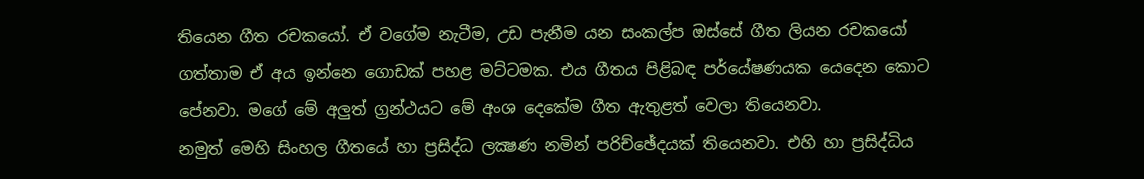තියෙන ගීත රචකයෝ. ඒ වගේම නැටීම, උඩ පැනීම යන සංකල්ප ඔස්සේ ගීත ලියන රචකයෝ ගත්තාම ඒ අය ඉන්නෙ ගොඩක් පහළ මට්ටමක. එය ගීතය පිළිබඳ පර්යේෂණයක යෙදෙන කොට පේනවා. මගේ මේ අලුත් ග්‍රන්ථයට මේ අංශ දෙකේම ගීත ඇතුළත් වෙලා තියෙනවා.
නමුත් මෙහි සිංහල ගීතයේ හා ප්‍රසිද්ධ ලක්‍ෂණ නමින් පරිච්ඡේදයක් තියෙනවා. එහි හා ප්‍රසිද්ධිය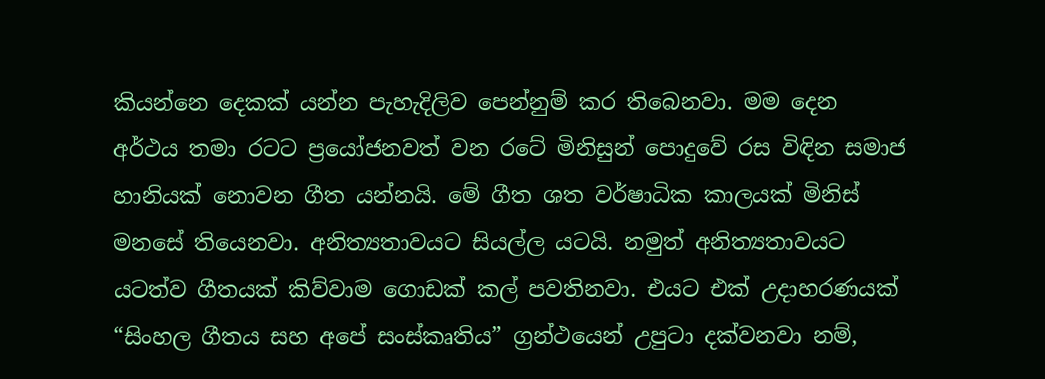කියන්නෙ දෙකක් යන්න පැහැදිලිව පෙන්නුම් කර තිබෙනවා. මම දෙන අර්ථය තමා රටට ප්‍රයෝජනවත් වන රටේ මිනිසුන් පොදුවේ රස විඳින සමාජ හානියක් නොවන ගීත යන්නයි. මේ ගීත ශත වර්ෂාධික කාලයක් මිනිස් මනසේ තියෙනවා. අනිත්‍යතාවයට සියල්ල යටයි. නමුත් අනිත්‍යතාවයට යටත්ව ගීතයක් කිව්වාම ගොඩක් කල් පවතිනවා. එයට එක් උදාහරණයක් “සිංහල ගීතය සහ අපේ සංස්කෘතිය” ග්‍රන්ථයෙන් උපුටා දක්වනවා නම්,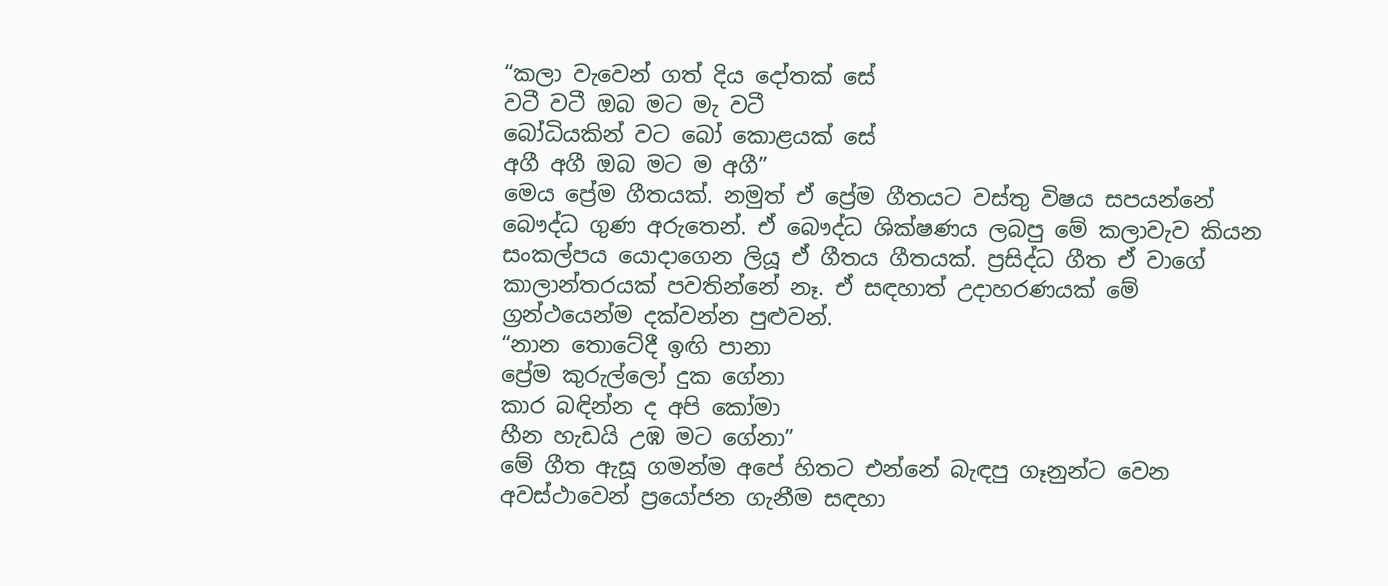“කලා වැවෙන් ගත් දිය දෝතක් සේ
වටී වටී ඔබ මට මැ වටී
බෝධියකින් වට බෝ කොළයක් සේ
අගී අගී ඔබ මට ම අගී”
මෙය ප්‍රේම ගීතයක්. නමුත් ඒ ප්‍රේම ගීතයට වස්තු විෂය සපයන්නේ බෞද්ධ ගුණ අරුතෙන්. ඒ බෞද්ධ ශික්ෂණය ලබපු මේ කලාවැව කියන සංකල්පය යොදාගෙන ලියූ ඒ ගීතය ගීතයක්. ප්‍රසිද්ධ ගීත ඒ වාගේ කාලාන්තරයක් පවතින්නේ නෑ. ඒ සඳහාත් උදාහරණයක් මේ ග්‍රන්ථයෙන්ම දක්වන්න පුළුවන්.
“නාන තොටේදී ඉඟි පානා
ප්‍රේම කුරුල්ලෝ දුක ගේනා
කාර බඳින්න ද අපි කෝමා
හීන හැඩයි උඹ මට ගේනා”
මේ ගීත ඇසූ ගමන්ම අපේ හිතට එන්නේ බැඳපු ගෑනුන්ට වෙන අවස්ථාවෙන් ප්‍රයෝජන ගැනීම සඳහා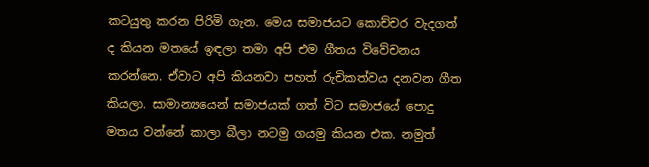කටයුතු කරන පිරිමි ගැන. මෙය සමාජයට කොච්චර වැදගත් ද කියන මතයේ ඉඳලා තමා අපි එම ගීතය විවේචනය කරන්නෙ. ඒවාට අපි කියනවා පහත් රුචිකත්වය දනවන ගීත කියලා. සාමාන්‍යයෙන් සමාජයක් ගත් විට සමාජයේ පොදු මතය වන්නේ කාලා බීලා නටමු ගයමු කියන එක. නමුත්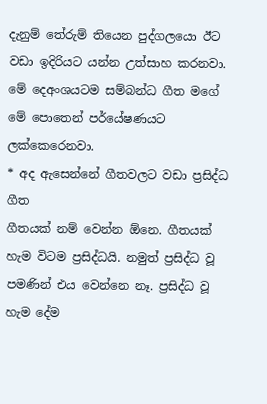දැනුම් තේරුම් තියෙන පුද්ගලයො ඊට වඩා ඉදිරියට යන්න උත්සාහ කරනවා. මේ දෙඅංශයටම සම්බන්ධ ගීත මගේ මේ පොතෙන් පර්යේෂණයට ලක්කෙරෙනවා.
* අද ඇසෙන්නේ ගීතවලට වඩා ප්‍රසිද්ධ ගීත
ගීතයක් නම් වෙන්න ඕනෙ. ගීතයක් හැම විටම ප්‍රසිද්ධයි. නමුත් ප්‍රසිද්ධ වූ පමණින් එය වෙන්නෙ නෑ. ප්‍රසිද්ධ වූ හැම දේම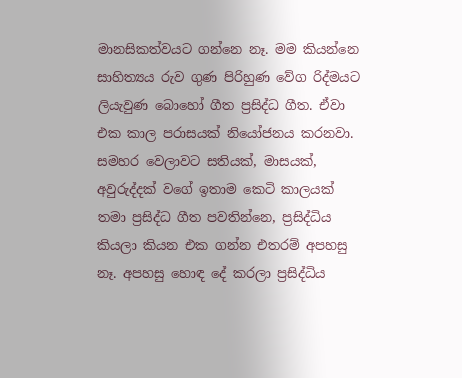මානසිකත්වයට ගන්නෙ නෑ. මම කියන්නෙ සාහිත්‍යය රුව ගුණ පිරිහුණ වේග රිද්මයට ලියැවුණ බොහෝ ගීත ප්‍රසිද්ධ ගීත. ඒවා එක කාල පරාසයක් නියෝජනය කරනවා. සමහර වෙලාවට සතියක්, මාසයක්, අවුරුද්දක් වගේ ඉතාම කෙටි කාලයක් තමා ප්‍රසිද්ධ ගීත පවතින්නෙ, ප්‍රසිද්ධිය කියලා කියන එක ගන්න එතරම් අපහසු නෑ. අපහසු හොඳ දේ කරලා ප්‍රසිද්ධිය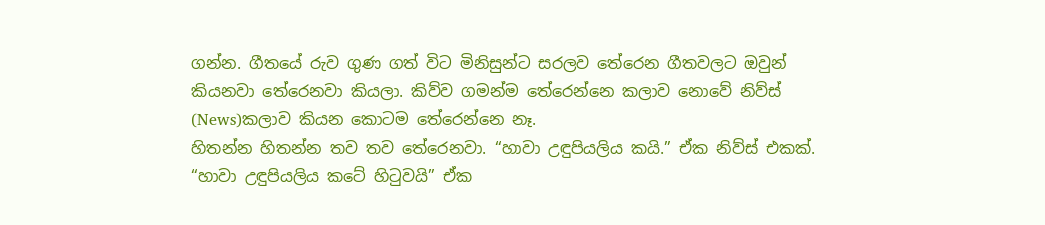ගන්න. ගීතයේ රුව ගුණ ගත් විට මිනිසුන්ට සරලව තේරෙන ගීතවලට ඔවුන් කියනවා තේරෙනවා කියලා. කිව්ව ගමන්ම තේරෙන්නෙ කලාව නොවේ නිව්ස් (News)කලාව කියන කොටම තේරෙන්නෙ නෑ.
හිතන්න හිතන්න තව තව තේරෙනවා. “හාවා උඳුපියලිය කයි.” ඒක නිව්ස් එකක්. “හාවා උඳුපියලිය කටේ හිටුවයි” ඒක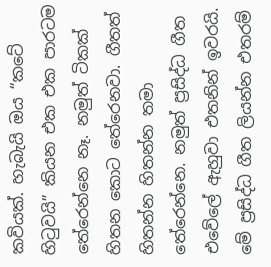කවියක්. හැබැයි ඔය “කටේ හිටුවයි” කියන එක එක පාරටම තේරෙන්නෙ නෑ. නමුත් ටිකක් හිතන කොට තේරෙනවා. ගීතත් හිතන්න හිතන්න තමා තේරෙන්නෙ. නමුත් ප්‍රසිද්ධ ගීත එවේලේ ඇහුවා එතනින් ඉවරයි. මේ ප්‍රසිද්ධ ගීත ලියන්න එතරම්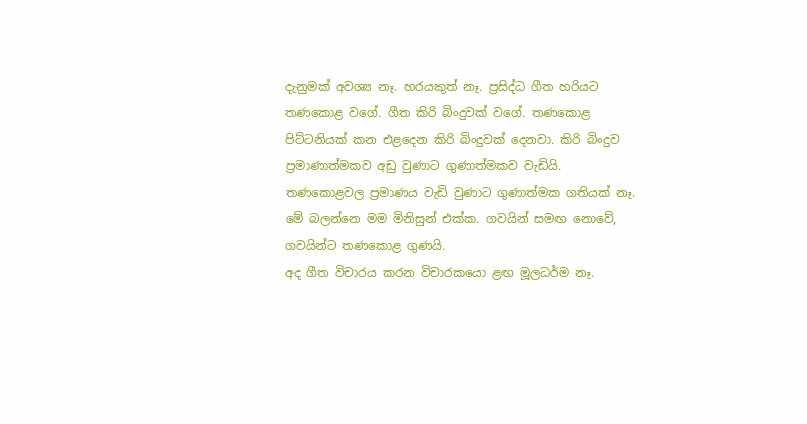දැනුමක් අවශ්‍ය නෑ. හරයකුත් නෑ. ප්‍රසිද්ධ ගීත හරියට තණකොළ වගේ. ගීත කිරි බිංදුවක් වගේ. තණකොළ පිට්ටනියක් කන එළදෙන කිරි බිංදුවක් දෙනවා. කිරි බිංදුව ප්‍රමාණාත්මකව අඩු වුණාට ගුණාත්මකව වැඩියි. තණකොළවල ප්‍රමාණය වැඩි වුණාට ගුණාත්මක ගතියක් නෑ. මේ බලන්නෙ මම මිනිසුන් එක්ක. ගවයින් සමඟ නොවේ, ගවයින්ට තණකොළ ගුණයි.
අද ගීත විචාරය කරන විචාරකයො ළඟ මූලධර්ම නෑ.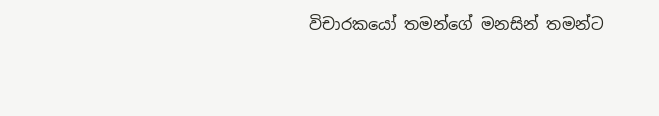විචාරකයෝ තමන්ගේ මනසින් තමන්ට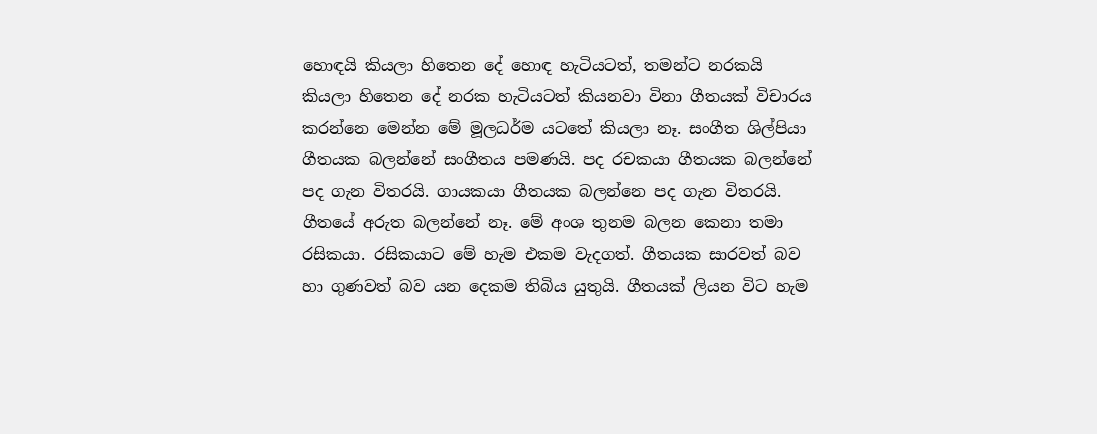හොඳයි කියලා හිතෙන දේ හොඳ හැටියටත්, තමන්ට නරකයි කියලා හිතෙන දේ නරක හැටියටත් කියනවා විනා ගීතයක් විචාරය කරන්නෙ මෙන්න මේ මූලධර්ම යටතේ කියලා නෑ. සංගීත ශිල්පියා ගීතයක බලන්නේ සංගීතය පමණයි. පද රචකයා ගීතයක බලන්නේ පද ගැන විතරයි. ගායකයා ගීතයක බලන්නෙ පද ගැන විතරයි. ගීතයේ අරුත බලන්නේ නෑ. මේ අංශ තුනම බලන කෙනා තමා රසිකයා. රසිකයාට මේ හැම එකම වැදගත්. ගීතයක සාරවත් බව හා ගුණවත් බව යන දෙකම තිබිය යුතුයි. ගීතයක් ලියන විට හැම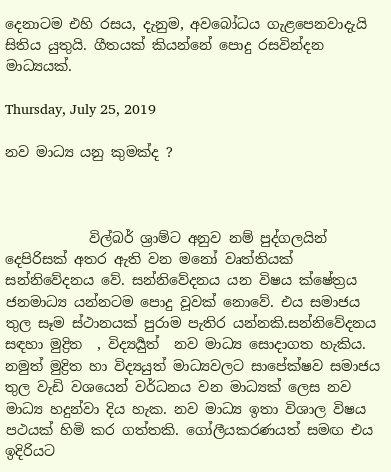දෙනාටම එහි රසය, දැනුම, අවබෝධය ගැළපෙනවාදැයි සිතිය යුතුයි. ගීතයක් කියන්නේ පොදු රසවින්දන මාධ්‍යයක්.

Thursday, July 25, 2019

නව මාධ්‍ය යනු කුමක්ද ?



            විල්බර් ශ්‍රාම්ට අනුව නම් පුද්ගලයින් දෙපිරිසක් අතර ඇති වන මනෝ වෘත්තියක් සන්නිවේදනය වේ. සන්නිවේදනය යන විෂය ක්ෂේත්‍රය ජනමාධ්‍ය යන්නටම පොදු වූවක් නොවේ. එය සමාජය තුල සෑම ස්ථානයක් පුරාම පැතිර යන්නකි.සන්නිවේදනය සඳහා මුද්‍රිත  , විද්‍යර්‍යුත්  නව මාධ්‍ය සොදාගත හැකිය. නමුත් මුද්‍රිත හා විද්‍යයුත් මාධ්‍යවලට සාපේක්ෂව සමාජය තුල වැඩි වශයෙන් වර්ධනය වන මාධ්‍යක් ලෙස නව මාධ්‍ය හදුන්වා දිය හැක. නව මාධ්‍ය ඉතා විශාල විෂය පථයක් හිමි කර ගත්තකි. ගෝලීයකරණයත් සමඟ එය ඉදිරියට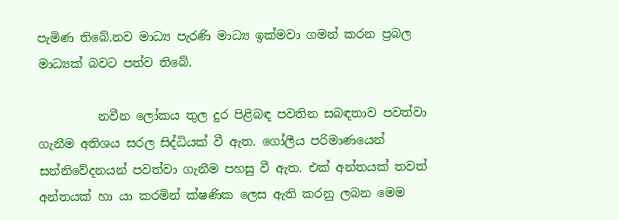පැමිණ තිබේ.නව මාධ්‍ය පැරණි මාධ්‍ය ඉක්මවා ගමන් කරන ප්‍රබල මාධ්‍යක් බවට පත්ව තිබේ.

          නවීන ලෝකය තුල දුර පිළිබඳ පවතින සබඳතාව පවත්වා ගැනීම අතිශය සරල සිද්ධියක් වී ඇත. ගෝලීය පරිමාණයෙන් සන්නිවේදනයන් පවත්වා ගැනීම පහසු වී ඇත. එක් අන්තයක් තවත් අන්තයක් හා යා කරමින් ක්ෂණික ලෙස ඇති කරනු ලබන මෙම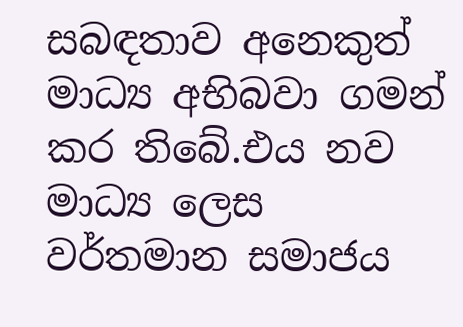සබඳතාව අනෙකුත් මාධ්‍ය අභිබවා ගමන් කර තිබේ.එය නව මාධ්‍ය ලෙස වර්තමාන සමාජය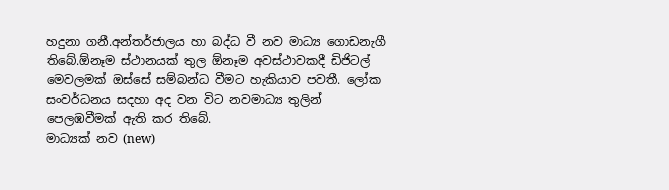හදුනා ගනී.අන්තර්ජාලය හා බද්ධ වී නව මාධ්‍ය ගොඩනැගී තිබේ.ඕනෑම ස්ථානයක් තුල ඕනෑම අවස්ථාවකදී ඩිජිටල් මෙවලමක් ඔස්සේ සම්බන්ධ වීමට හැකියාව පවතී. ලෝක සංවර්ධනය සදහා අද වන විට නවමාධ්‍ය තුලින් පෙලඹවීමක් ඇති කර තිබේ.
මාධ්‍යක් නව (new)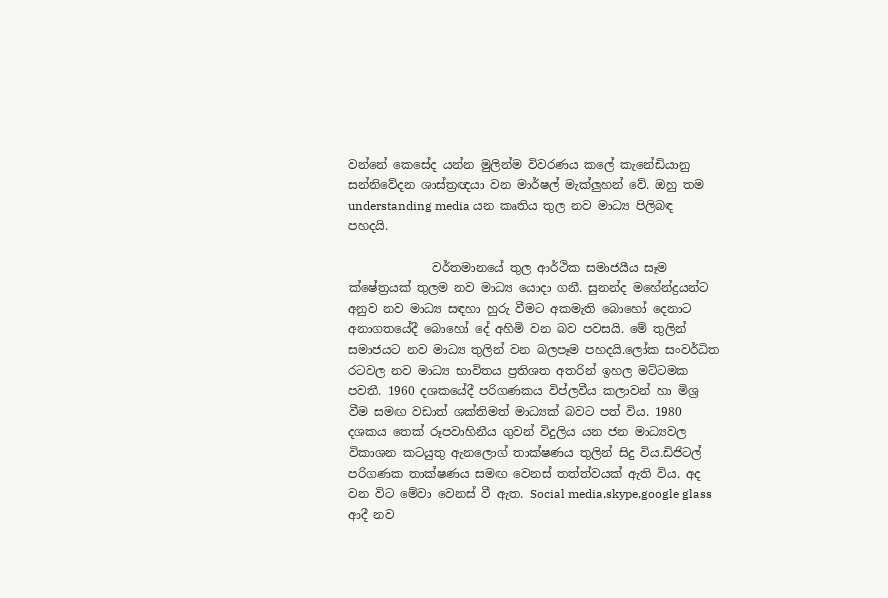වන්නේ කෙසේද යන්න මුලින්ම විවරණය කලේ කැනේඩියානු සන්නිවේදන ශාස්ත්‍රඥයා වන මාර්ෂල් මැක්ලුහන් වේ. ඔහු තම understanding media යන කෘතිය තුල නව මාධ්‍ය පිලිබඳ පහදයි.

              වර්තමානයේ තුල ආර්ථික සමාජයීය සෑම ක්ෂේත්‍රයක් තුලම නව මාධ්‍ය යොදා ගනී. සුනන්ද මහේන්ද්‍රයන්ට අනුව නව මාධ්‍ය සඳහා හුරු වීමට අකමැති බොහෝ දෙනාට අනාගතයේදී බොහෝ දේ අහිමි වන බව පවසයි. මේ තුලින් සමාජයට නව මාධ්‍ය තුලින් වන බලපෑම පහදයි.ලෝක සංවර්ධිත රටවල නව මාධ්‍ය භාවිතය ප්‍රතිශත අතරින් ඉහල මට්ටමක පවතී. 1960 දශකයේදී පරිගණකය විප්ලවීය කලාවන් හා මිශ්‍ර වීම සමඟ වඩාත් ශක්තිමත් මාධ්‍යක් බවට පත් විය. 1980 දශකය තෙක් රූපවාහිනීය ගුවන් විදුලිය යන ජන මාධ්‍යවල විකාශන කටයුතු ඇනලොග් තාක්ෂණය තුලින් සිදු විය.ඩිජිටල් පරිගණක තාක්ෂණය සමඟ වෙනස් තත්ත්වයක් ඇති විය. අද වන විට මේවා වෙනස් වී ඇත. Social media,skype,google glass ආදී නව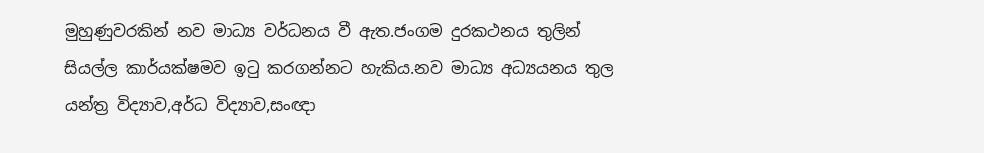මුහුණුවරකින් නව මාධ්‍ය වර්ධනය වී ඇත.ජංගම දුරකථනය තුලින් සියල්ල කාර්යක්ෂමව ඉටු කරගන්නට හැකිය.නව මාධ්‍ය අධ්‍යයනය තුල යන්ත්‍ර විද්‍යාව,අර්ධ විද්‍යාව,සංඥා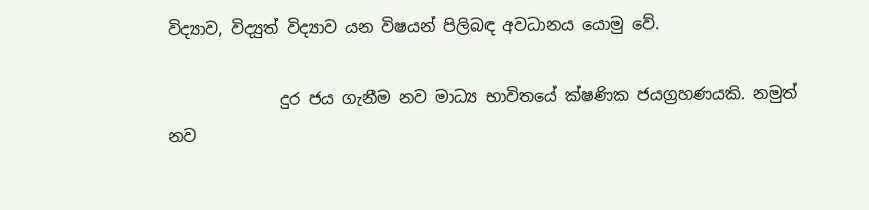විද්‍යාව, විද්‍යුත් විද්‍යාව යන විෂයන් පිලිබඳ අවධානය යොමු වේ.

              දුර ජය ගැනීම නව මාධ්‍ය භාවිතයේ ක්ෂණික ජයග්‍රහණයකි. නමුත් නව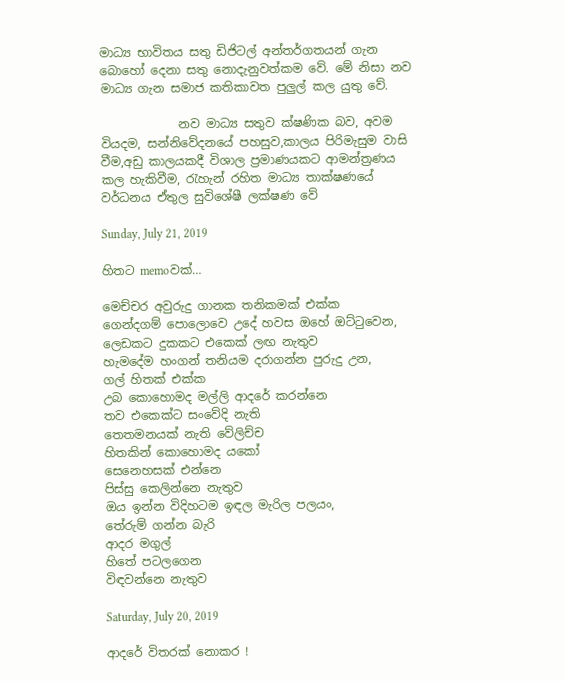මාධ්‍ය භාවිතය සතු ඩිජිටල් අන්තර්ගතයන් ගැන බොහෝ දෙනා සතු නොදැනුවත්කම වේ. මේ නිසා නව මාධ්‍ය ගැන සමාජ කතිකාවත පුලුල් කල යුතු වේ.

             නව මාධ්‍ය සතුව ක්ෂණික බව, අවම වියදම, සන්නිවේදනයේ පහසුව,කාලය පිරිමැසුම වාසි වීම,අඩු කාලයකදී විශාල ප්‍රමාණයකට ආමන්ත්‍රණය කල හැකිවීම, රැහැන් රහිත මාධ්‍ය තාක්ෂණයේ වර්ධනය ඒතුල සුවිශේෂී ලක්ෂණ වේ

Sunday, July 21, 2019

හිතට memoවක්…

මෙච්චර අවුරුදු ගානක තනිකමක් එක්ක
ගෙන්දගම් පොලොවෙ උදේ හවස ඔහේ ඔට්ටුවෙන,
ලෙඩකට දුකකට එකෙක් ලඟ නැතුව
හැමදේම හංගන් තනියම දරාගන්න පුරුදු උන,
ගල් හිතක් එක්ක
උබ කොහොමද මල්ලි ආදරේ කරන්නෙ
තව එකෙක්ට සංවේදි නැති
තෙතමනයක් නැති වේලිච්ච
හිතකින් කොහොමද යකෝ
සෙනෙහසක් එන්නෙ
පිස්සු කෙලින්නෙ නැතුව
ඔය ඉන්න විදිහටම ඉඳල මැරිල පලයං,
තේරුම් ගන්න බැරි
ආදර මගුල්
හිතේ පටලගෙන
විඳවන්නෙ නැතුව

Saturday, July 20, 2019

ආදරේ විතරක් නොකර !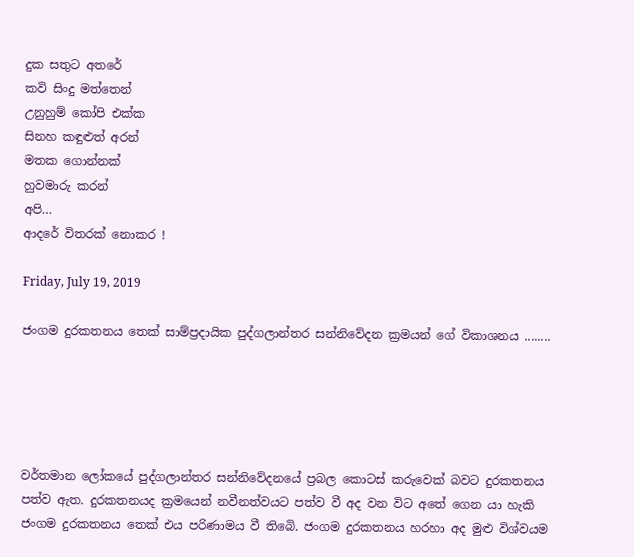දුක සතුට අතරේ
කවි සිංදු මත්තෙන්
උනුහුම් කෝපි එක්ක
සිනහ කඳුළුත් අරන්
මතක ගොන්නක්
හුවමාරු කරන්
අපි…
ආදරේ විතරක් නොකර !

Friday, July 19, 2019

ජංගම දුරකතනය තෙක් සාම්ප්‍රදායික පුද්ගලාන්තර සන්නිවේදන ක්‍රමයන් ගේ විකාශනය ........





වර්තමාන ලෝකයේ පුද්ගලාන්තර සන්නිවේදනයේ ප්‍රබල කොටස් කරුවෙක් බවට දුරකතනය පත්ව ඇත. දුරකතනයද ක්‍රමයෙන් නවීනත්වයට පත්ව වී අද වන විට අතේ ගෙන යා හැකි  ජංගම දුරකතනය තෙක් එය පරිණාමය වී තිබෙි. ජංගම දුරකතනය හරහා අද මුළු විශ්වයම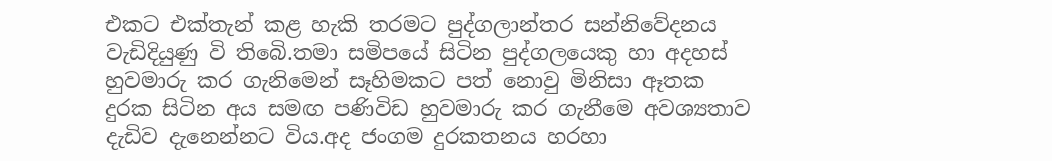එකට එක්තැන් කළ හැකි තරමට පුද්ගලාන්තර සන්නිවේදනය වැඩිදියුණු වි තිබෙි.තමා සමිපයේ සිටින පුද්ගලයෙකු හා අදහස් හුවමාරු කර ගැනිමෙන් සෑහිමකට පත් නොවු මිනිසා ඈතක දුරක සිටින අය සමඟ පණිවිඩ හුවමාරු කර ගැනීමෙ අවශ්‍යතාව දැඩිව දැනෙන්නට විය.අද ජංගම දුරකතනය හරහා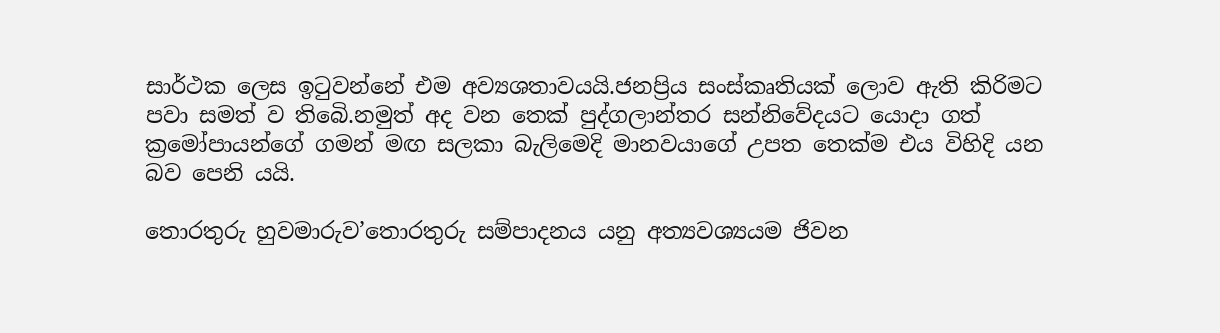සාර්ථක ලෙස ඉටුවන්නේ එම අව්‍යශතාවයයි.ජනප්‍රිය සංස්කෘතියක් ලොව ඇති කිරිමට පවා සමත් ව තිබෙි.නමුත් අද වන තෙක් පුද්ගලාන්තර සන්නිවේදයට යොදා ගත් ක්‍රමෝපායන්ගේ ගමන් මඟ සලකා බැලිමෙදි මානවයාගේ උපත තෙක්ම එය විහිදි යන බව පෙනි යයි.

තොරතුරු හුවමාරුව’තොරතුරු සම්පාදනය යනු අත්‍යවශ්‍යයම ජිවන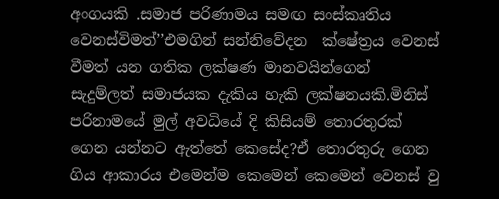අංගයකි .සමාජ පරිණාමය සමඟ සංස්කෘතිය වෙනස්විමත්’’එමගින් සන්නිවේදන  ක්ෂේත්‍රය වෙනස් වීමත් යන ගතික ලක්ෂණ මානවයින්ගෙන් සැදුම්ලත් සමාජයක දැකිය හැකි ලක්ෂනයකි.මිනිස් පරිනාමයේ මුල් අවධියේ දි කිසියම් තොරතුරක් ගෙන යන්නට ඇත්තේ කෙසේද?ඒ තොරතුරු ගෙන ගිය ආකාරය එමෙන්ම කෙමෙන් කෙමෙන් වෙනස් වු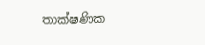තාක්ෂණික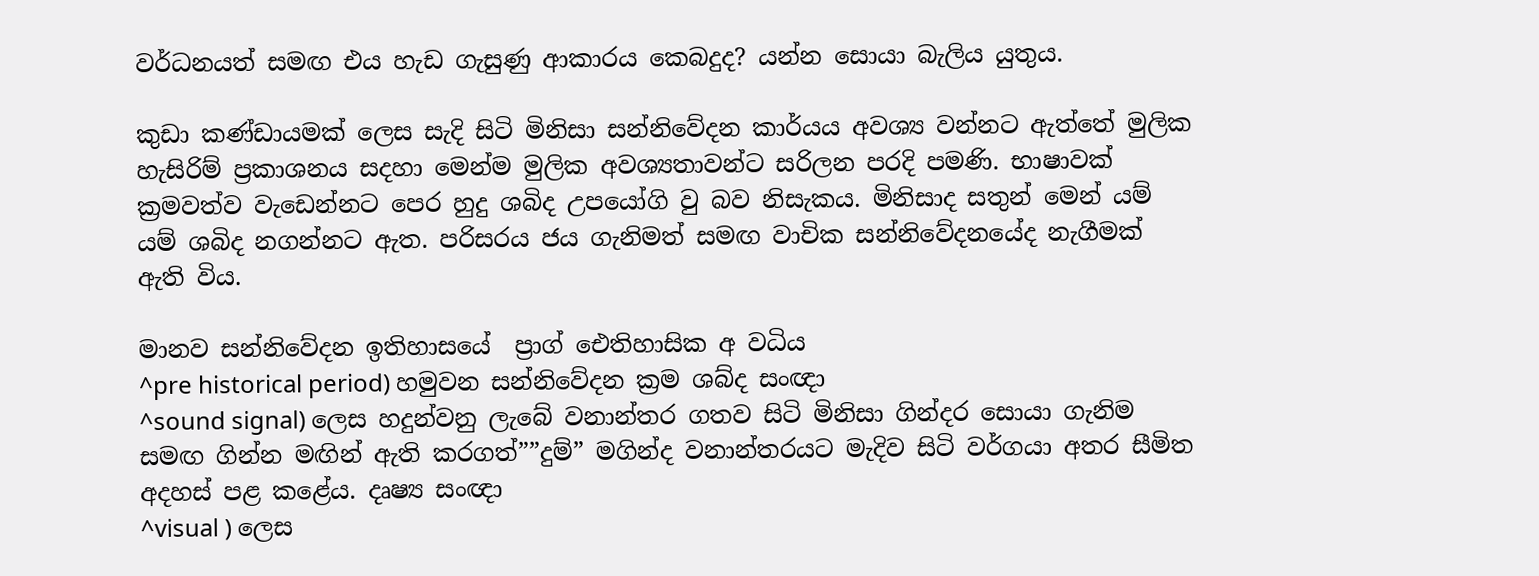වර්ධනයත් සමඟ එය හැඩ ගැසුණු ආකාරය කෙබදුද? යන්න සොයා බැලිය යුතුය.

කුඩා කණ්ඩායමක් ලෙස සැදි සිටි මිනිසා සන්නිවේදන කාර්යය අවශ්‍ය වන්නට ඇත්තේ මුලික හැසිරිම් ප්‍රකාශනය සදහා මෙන්ම මුලික අවශ්‍යතාවන්ට සරිලන පරදි පමණි. භාෂාවක් ක්‍රමවත්ව වැඩෙන්නට පෙර හුදු ශබිද උපයෝගි වු බව නිසැකය. මිනිසාද සතුන් මෙන් යම් යම් ශබිද නගන්නට ඇත. පරිසරය ජය ගැනිමත් සමඟ වාචික සන්නිවේදනයේද නැගීමක් ඇති විය.

මානව සන්නිවේදන ඉතිහාසයේ  ප්‍රාග් ඓතිහාසික අ වධිය
^pre historical period) හමුවන සන්නිවේදන ක්‍රම ශබ්ද සංඥා
^sound signal) ලෙස හදුන්වනු ලැබේ වනාන්තර ගතව සිටි මිනිසා ගින්දර සොයා ගැනිම සමඟ ගින්න මඟින් ඇති කරගත්””දුම්” මගින්ද වනාන්තරයට මැදිව සිටි වර්ගයා අතර සීමිත අදහස් පළ කළේය. දෘෂ්‍ය සංඥා
^visual ) ලෙස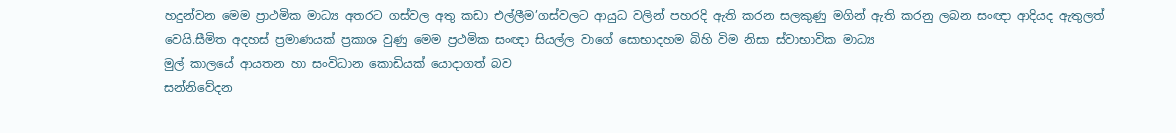හදුන්වන මෙම ප්‍රාථමික මාධ්‍ය අතරට ගස්වල අතු කඩා එල්ලීම’ගස්වලට ආයුධ වලින් පහරදි ඇති කරන සලකුණු මගින් ඇති කරනු ලබන සංඥා ආදියද ඇතුලත් වෙයි.සීමිත අදහස් ප්‍රමාණයක් ප්‍රකාශ වුණු මෙම ප්‍රථමික සංඥා සියල්ල වාගේ සොභාදහම බිහි විම නිසා ස්වාභාවික මාධ්‍ය
මුල් කාලයේ ආයතන හා සංවිධාන කොඩියක් යොදාගත් බව
සන්නිවේදන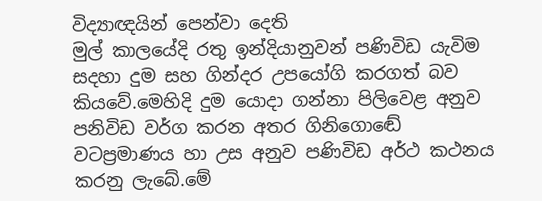විද්‍යාඥයින් පෙන්වා දෙති
මුල් කාලයේදි රතු ඉන්දියානුවන් පණිවිඩ යැවිම සදහා දුම සහ ගින්දර උපයෝගි කරගත් බව කියවේ.මෙහිදි දුම යොදා ගන්නා පිලිවෙළ අනුව පනිවිඩ වර්ග කරන අතර ගිනිගොඬේ වටප්‍රමාණය හා උස අනුව පණිවිඩ අර්ථ කථනය කරනු ලැබේ.මේ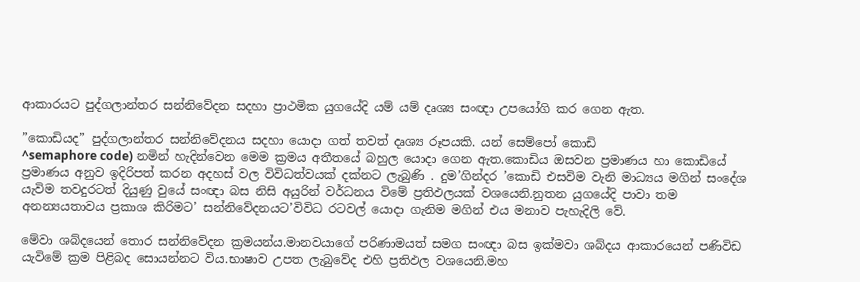ආකාරයට පුද්ගලාන්තර සන්නිවේදන සදහා ප්‍රාථමික යුගයේදි යම් යම් දෘශ්‍ය සංඥා උපයෝගි කර ගෙන ඇත.

”කොඩියද” පුද්ගලාන්තර සන්නිවේදනය සදහා යොදා ගත් තවත් දෘශ්‍ය රූපයකි. යන් සෙම්පෝ කොඩි
^semaphore code) නමින් හැදින්වෙන මෙම ක්‍රමය අතීතයේ බහුල යොදා ගෙන ඇත.කොඩිය ඔසවන ප්‍රමාණය හා කොඩියේ ප්‍රමාණය අනුව ඉදිරිපත් කරන අදහස් වල විවිධත්වයක් දක්නට ලැබුණි . දුම’ගින්දර ’කොඩි එසවිම වැනි මාධ්‍යය මගින් සංදේශ යැවිම තවදුරටත් දියුණු වුයේ සංඥා බස නිසි අයුරින් වර්ධනය විමේ ප්‍රතිඵලයක් වශයෙනි.නුතන යුගයේදි පාවා තම අනන්‍යයතාවය ප්‍රකාශ කිරිමට’ සන්නිවේදනයට’විවිධ රටවල් යොදා ගැනිම මගින් එය මනාව පැහැදිලි වේ.

මේවා ශබ්දයෙන් තොර සන්නිවේදන ක්‍රමයන්ය.මානවයාගේ පරිණාමයත් සමග සංඥා බස ඉක්මවා ශබ්දය ආකාරයෙන් පණිවිඩ යැවිමේ ක්‍රම පිළිබද සොයන්නට විය.භාෂාව උපත ලැබුවේද එහි ප්‍රතිඵල වශයෙනි.මහ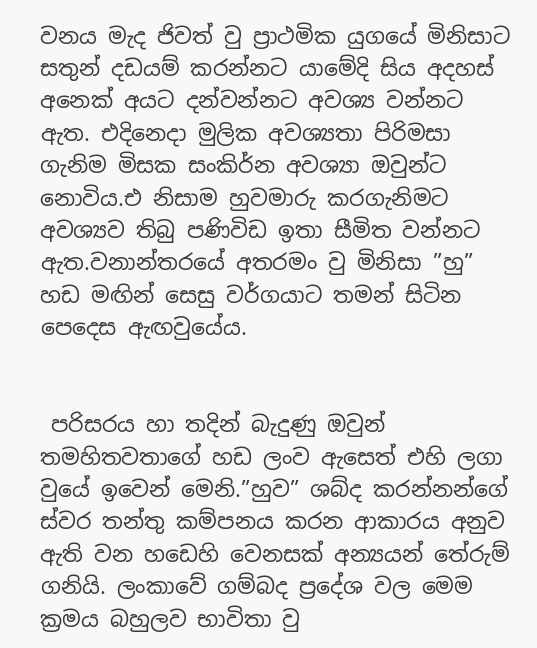වනය මැද ජිවත් වු ප්‍රාථමික යුගයේ මිනිසාට සතුන් දඩයම් කරන්නට යාමේදි සිය අදහස් අනෙක් අයට දන්වන්නට අවශ්‍ය වන්නට ඇත. එදිනෙදා මුලික අවශ්‍යතා පිරිමසා ගැනිම මිසක සංකිර්න අවශ්‍යා ඔවුන්ට නොවිය.එ නිසාම හුවමාරු කරගැනිමට අවශ්‍යව තිබු පණිවිඩ ඉතා සීමිත වන්නට ඇත.වනාන්තරයේ අතරමං වු මිනිසා ”හු” හඩ මඟින් සෙසු වර්ගයාට තමන් සිටින පෙදෙස ඇඟවුයේය.


 පරිසරය හා තදින් බැදුණු ඔවුන් තමහිතවතාගේ හඩ ලංව ඇසෙත් එහි ලගා වුයේ ඉවෙන් මෙනි.”හුව” ශබ්ද කරන්නන්ගේ ස්වර තන්තු කම්පනය කරන ආකාරය අනුව ඇති වන හඩෙහි වෙනසක් අන්‍යයන් තේරුම් ගනියි. ලංකාවේ ගම්බද ප්‍රදේශ වල මෙම ක්‍රමය බහුලව භාවිතා වු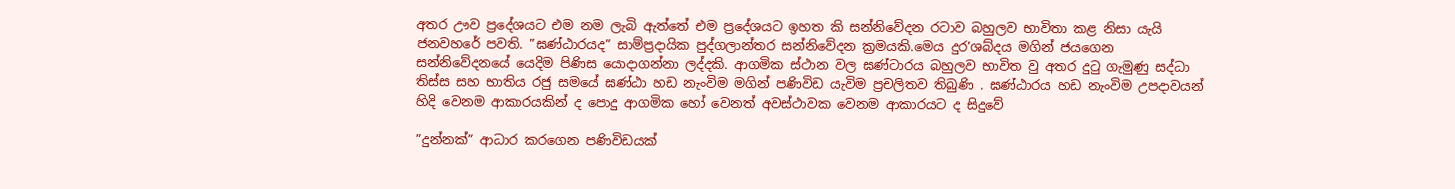අතර ඌව ප්‍රදේශයට එම නම ලැබි ඇත්තේ එම ප්‍රදේශයට ඉහත කි සන්නිවේදන රටාව බහුලව භාවිතා කළ නිසා යැයි ජනවහරේ පවති. ”ඝණ්ඨාරයද” සාම්ප්‍රදායික පුද්ගලාන්තර සන්නිවේදන ක්‍රමයකි.මෙය දුර’ශබ්දය මගින් ජයගෙන  සන්නිවේදනයේ යෙදිම පිණිස යොදාගන්නා ලද්දකි. ආගමික ස්ථාන වල ඝණ්ටාරය බහුලව භාවිත වු අතර දුටු ගැමුණු සද්ධා තිස්ස සහ භාතිය රජු සමයේ ඝණ්ඨා හඩ නැංවිම මගින් පණිවිඩ යැවිම ප්‍රචලිතව තිබුණි . ඝණ්ඨාරය හඩ නැංවිම උපදාවයන් හිදි වෙනම ආකාරයකින් ද පොදු ආගමික හෝ වෙනත් අවස්ථාවක වෙනම ආකාරයට ද සිදුවේ

”දුන්නක්” ආධාර කරගෙන පණිවිඩයක්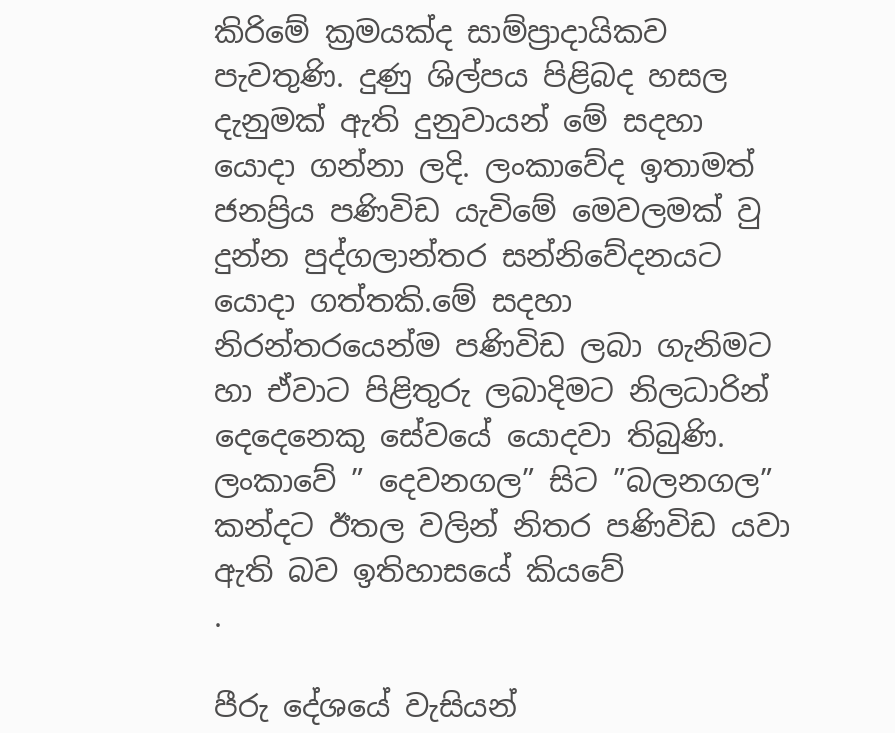කිරිමේ ක්‍රමයක්ද සාම්ප්‍රාදායිකව පැවතුණි. දුණු ශිල්පය පිළිබද හසල දැනුමක් ඇති දුනුවායන් මේ සදහා යොදා ගන්නා ලදි. ලංකාවේද ඉතාමත් ජනප්‍රිය පණිවිඩ යැවිමේ මෙවලමක් වු දුන්න පුද්ගලාන්තර සන්නිවේදනයට යොදා ගත්තකි.මේ සදහා නිරන්තරයෙන්ම පණිවිඩ ලබා ගැනිමට හා ඒවාට පිළිතුරු ලබාදිමට නිලධාරින් දෙදෙනෙකු සේවයේ යොදවා තිබුණි. ලංකාවේ ” දෙවනගල” සිට ”බලනගල” කන්දට ඊතල වලින් නිතර පණිවිඩ යවා ඇති බව ඉතිහාසයේ කියවේ
.

පීරු දේශයේ වැසියන්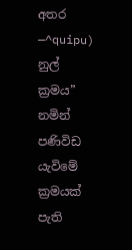අතර
—^quipu) නුල් ක්‍රමය” නමින් පණිවිඩ යැවිමේ ක්‍රමයක් පැති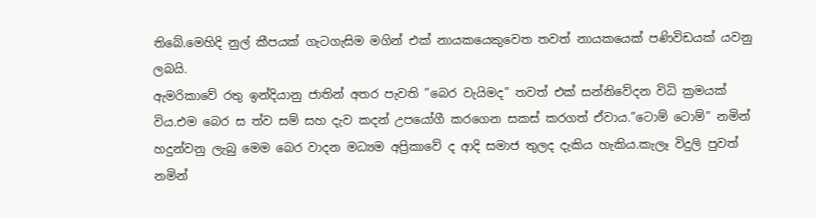තිබේ.මෙහිදි නුල් කීපයක් ගැටගැසිම මගින් එක් නායකයෙකුවෙත තවත් නායකයෙක් පණිවිඩයක් යවනු ලබයි.
ඇමරිකාවේ රතු ඉන්දියානු ජාතින් අතර පැවති ”බෙර වැයිමද” තවත් එක් සන්නිවේදන විධි ක්‍රමයක් විය.එම බෙර ස ත්ව සම් සහ දැව කදන් උපයෝගී කරගෙන සකස් කරගත් ඒවාය.”ටොම් ටොම්” නමින් හදුන්වනු ලැබු මෙම බෙර වාදන මධ්‍යම අප්‍රිකාවේ ද ආදි සමාජ තුලද දැකිය හැකිය.කැලෑ විදුලි පුවත් නමින්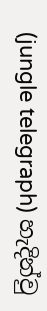(jungle telegraph) හැදින්වු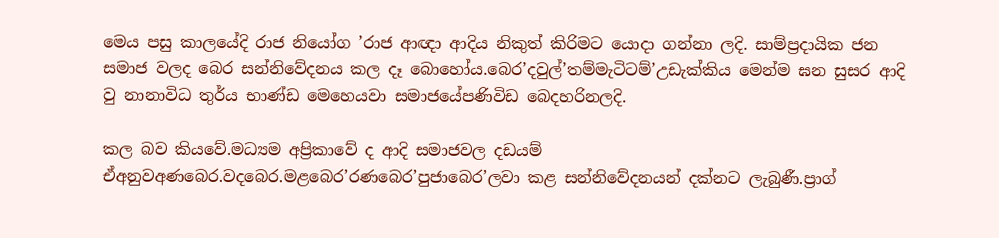මෙය පසු කාලයේදි රාජ නියෝග ’රාජ ආඥා ආදිය නිකුත් කිරිමට යොදා ගන්නා ලදි. සාම්ප්‍රදායික ජන සමාජ වලද බෙර සන්නිවේදනය කල දෑ බොහෝය.බෙර’දවුල්’තම්මැටිටම්’උඩැක්කිය මෙන්ම ඝන සුසර ආදි වු නානාවිධ තුර්ය භාණ්ඩ මෙහෙයවා සමාජයේපණිවිඩ බෙදහරිනලදි.

කල බව කියවේ.මධ්‍යම අප්‍රිකාවේ ද ආදි සමාජවල දඩයම් ඒඅනුවඅණබෙර.වදබෙර.මළබෙර’රණබෙර’පුජාබෙර’ලවා කළ සන්නිවේදනයන් දක්නට ලැබුණී.ප්‍රාග්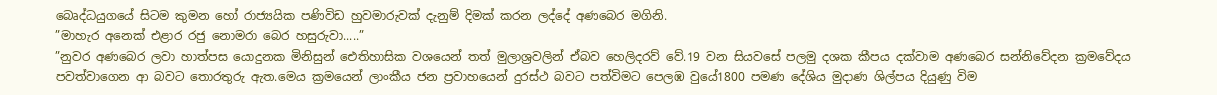බෙෘද්ධයුගයේ සිටම කුමන හෝ රාජ්‍යයික පණිවිඩ හුවමාරුවක් දැනුම් දිමක් කරන ලද්දේ අණබෙර මගිනි.
”මාහැර අනෙක් එළාර රජු නොමරා බෙර හසුරුවා.....”
”නුවර අණබෙර ලවා හාත්පස යොදුනක මිනිසුන් ඓතිහාසික වශයෙන් තත් මුලාශ්‍රවලින් ඒබව හෙලිදරව් වේ.19 වන සියවසේ පලමු දශක කීපය දක්වාම අණබෙර සන්නිවේදන ක්‍රමවේදය පවත්වාගෙන ආ බවට තොරතුරු ඇත.මෙය ක්‍රමයෙන් ලාංකීය ජන ප්‍රවාහයෙන් දුරස්ථ බවට පත්විමට පෙලඹ වුයේ1800 පමණ දේශිය මුදාණ ශිල්පය දියුණු විම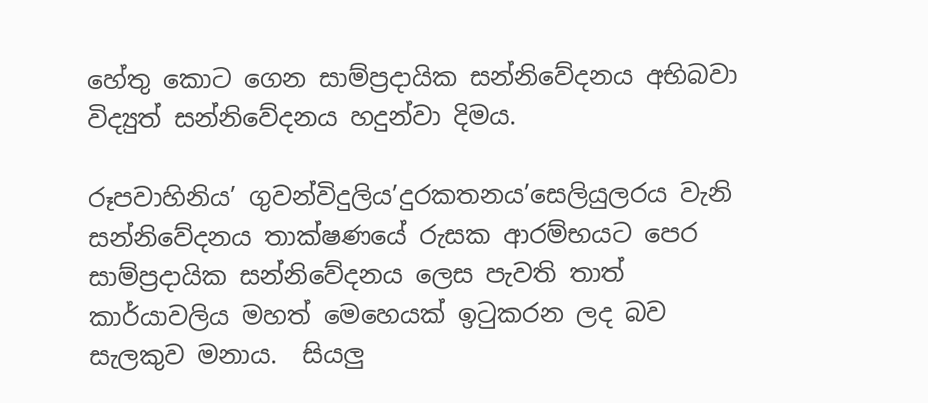හේතු කොට ගෙන සාම්ප්‍රදායික සන්නිවේදනය අභිබවා විද්‍යුත් සන්නිවේදනය හදුන්වා දිමය.

රූපවාහිනිය’ ගුවන්විදුලිය’දුරකතනය’සෙලියුලරය වැනි සන්නිවේදනය තාක්ෂණයේ රුසක ආරම්භයට පෙර සාම්ප්‍රදායික සන්නිවේදනය ලෙස පැවති තාත් කාර්යාවලිය මහත් මෙහෙයක් ඉටුකරන ලද බව සැලකුව මනාය.  සියලු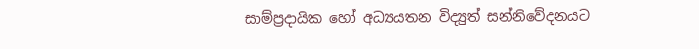සාම්ප්‍රදායික හෝ අධ්‍යයතන විද්‍යුත් සන්නිවේදනයට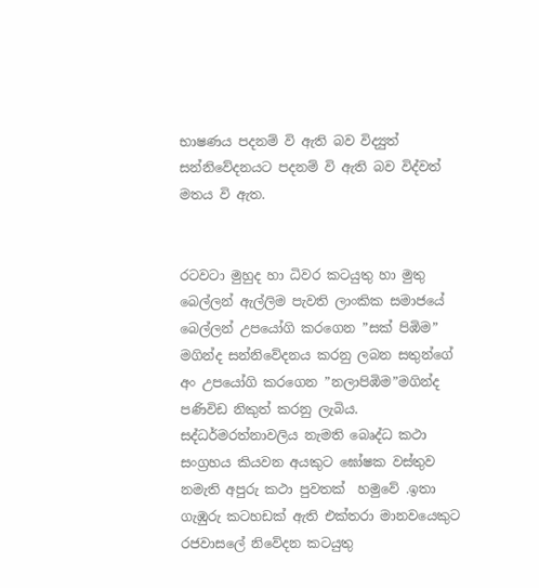භාෂණය පදනම් වි ඇති බව විද්‍යුත් සන්නිවේදනයට පදනම් වි ඇති බව විද්වත් මතය වි ඇත.


රටවටා මුහුද හා ධිවර කටයුතු හා මුතු බෙල්ලන් ඇල්ලිම පැවති ලාංකික සමාජයේ බෙල්ලන් උපයෝගි කරගෙන ”සක් පිඹිම” මගින්ද සන්නිවේදනය කරනු ලබන සතුන්ගේ අං උපයෝගි කරගෙන ”නලාපිඹිම”මගින්ද පණිවිඩ නිකුත් කරනු ලැබිය.
සද්ධර්මරත්නාවලිය නැමති බෙෘද්ධ කථා සංග්‍රහය කියවන අයකුට ඝෝෂක වස්තුව නමැති අපුරු කථා පුවතක්  හමුවේ .ඉතා ගැඹුරු කටහඩක් ඇති එක්තරා මානවයෙකුට රජවාසලේ නිවේදන කටයුතු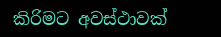කිරිමට අවස්ථාවක්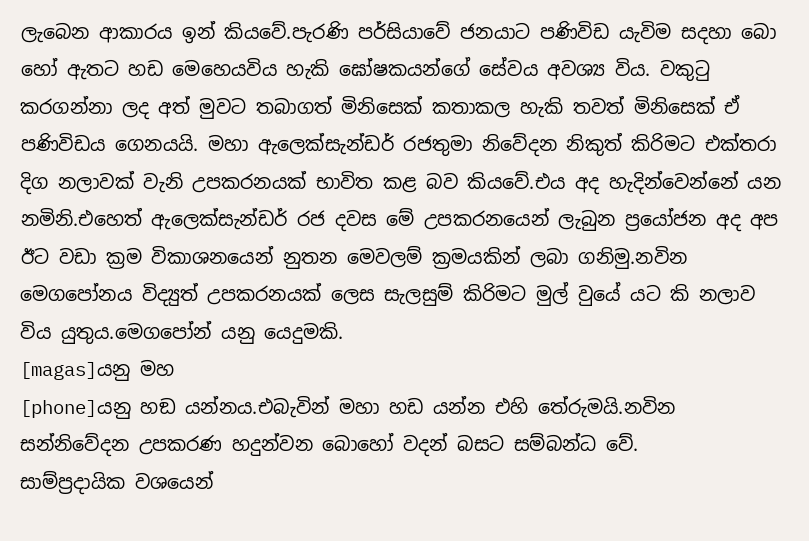ලැබෙන ආකාරය ඉන් කියවේ.පැරණි පර්සියාවේ ජනයාට පණිවිඩ යැවිම සදහා බො හෝ ඇතට හඩ මෙහෙයවිය හැකි ඝෝෂකයන්ගේ සේවය අවශ්‍ය විය. වකුටු කරගන්නා ලද අත් මුවට තබාගත් මිනිසෙක් කතාකල හැකි තවත් මිනිසෙක් ඒ පණිවිඩය ගෙනයයි. මහා ඇලෙක්සැන්ඩර් රජතුමා නිවේදන නිකුත් කිරිමට එක්තරා දිග නලාවක් වැනි උපකරනයක් භාවිත කළ බව කියවේ.එය අද හැදින්වෙන්නේ යන නමිනි.එහෙත් ඇලෙක්සැන්ඩර් රජ දවස මේ උපකරනයෙන් ලැබුන ප්‍රයෝජන අද අප ඊට වඩා ක්‍රම විකාශනයෙන් නුතන මෙවලම් ක්‍රමයකින් ලබා ගනිමු.නවින මෙගපෝනය විද්‍යුත් උපකරනයක් ලෙස සැලසුම් කිරිමට මුල් වුයේ යට කි නලාව විය යුතුය.මෙගපෝන් යනු යෙදුමකි.
[magas]යනු මහ
[phone]යනු හඞ යන්නය.එබැවින් මහා හඩ යන්න එහි තේරුමයි.නවින සන්නිවේදන උපකරණ හදුන්වන බොහෝ වදන් බසට සම්බන්ධ වේ.
සාම්ප්‍රදායික වශයෙන්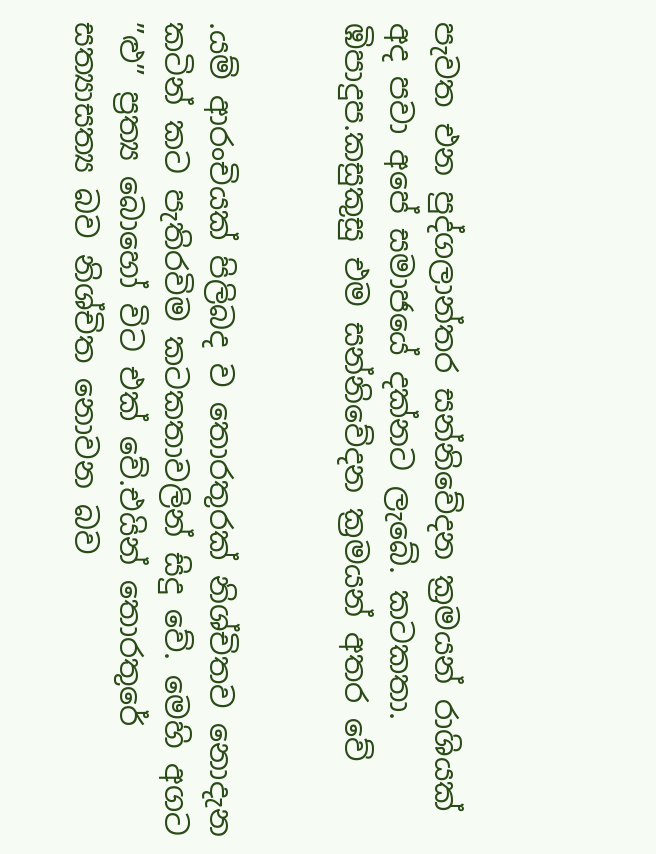පැවත එන පුද්ගලාන්තර සන්නිවේදන ක්‍රමයන් රාශියක් අද පවා අපේ සමාජයේ දක්නට ලැබේ. කටකතා. ඹිපාදුප.කසුකුසු එම සන්නිවේදන ක්‍රමයන් අතර වේ


.යම් ආරංචියක් පිලිබද ව තොරතුරක් නිශ්චිතව නොදැන කටින් කට පැතිරවිම කටකතාවලින් සිදු වේ. මෙහි අගට ”ළු” ප්‍රත්‍ය බොහෝ විට එක් වේ.එයින් තොරතුරේ සත්‍යාසත්‍ය බව නිශ්චිත නොවන බව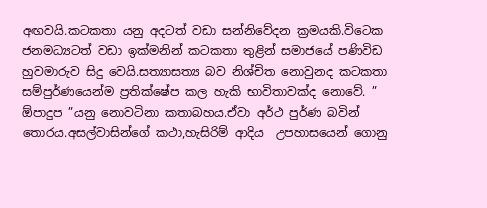අඟවයි.කටකතා යනු අදටත් වඩා සන්නිවේදන ක්‍රමයකි.විටෙක ජනමධ්‍යටත් වඩා ඉක්මනින් කටකතා තුළින් සමාජයේ පණිවිඩ හුවමාරුව සිදු වෙයි.සත්‍යාසත්‍ය බව නිශ්චිත නොවුනද කටකතා සම්පුර්ණයෙන්ම ප්‍රතික්ෂේප කල හැකි භාවිතාවක්ද නොවේ. ” ඕපාදුප ”යනු නොවටිනා කතාබහය.ඒවා අර්ථ පුර්ණ බවින් තොරය.අසල්වාසින්ගේ කථා,හැසිරිම් ආදිය  උපහාසයෙන් ගොනු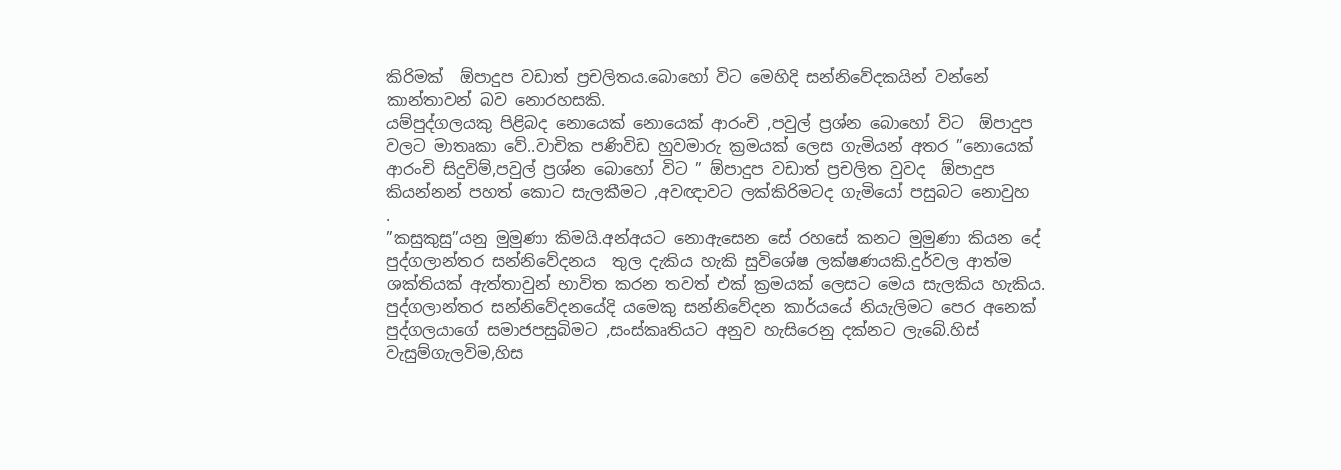කිරිමක්  ඕපාදුප වඩාත් ප්‍රචලිතය.බොහෝ විට මෙහිදි සන්නිවේදකයින් වන්නේ කාන්තාවන් බව නොරහසකි.
යම්පුද්ගලයකු පිළිබද නොයෙක් නොයෙක් ආරංචි ,පවුල් ප්‍රශ්න බොහෝ විට  ඕපාදුප වලට මාතෘකා වේ..වාචික පණිවිඩ හුවමාරු ක්‍රමයක් ලෙස ගැමියන් අතර ”නොයෙක් ආරංචි සිදුවිම්,පවුල් ප්‍රශ්න බොහෝ විට ” ඕපාදුප වඩාත් ප්‍රචලිත වුවද  ඕපාදුප කියන්නන් පහත් කොට සැලකීමට ,අවඥාවට ලක්කිරිමටද ගැමියෝ පසුබට නොවුහ
.
”කසුකුසු”යනු මුමුණා කිමයි.අන්අයට නොඇසෙන සේ රහසේ කනට මුමුණා කියන දේ පුද්ගලාන්තර සන්නිවේදනය  තුල දැකිය හැකි සුවිශේෂ ලක්ෂණයකි.දුර්වල ආත්ම ශක්තියක් ඇත්තාවුන් භාවිත කරන තවත් එක් ක්‍රමයක් ලෙසට මෙය සැලකිය හැකිය.
පුද්ගලාන්තර සන්නිවේදනයේදි යමෙකු සන්නිවේදන කාර්යයේ නියැලිමට පෙර අනෙක් පුද්ගලයාගේ සමාජපසුබිමට ,සංස්කෘතියට අනුව හැසිරෙනු දක්නට ලැබේ.හිස් වැසුම්ගැලවිම,හිස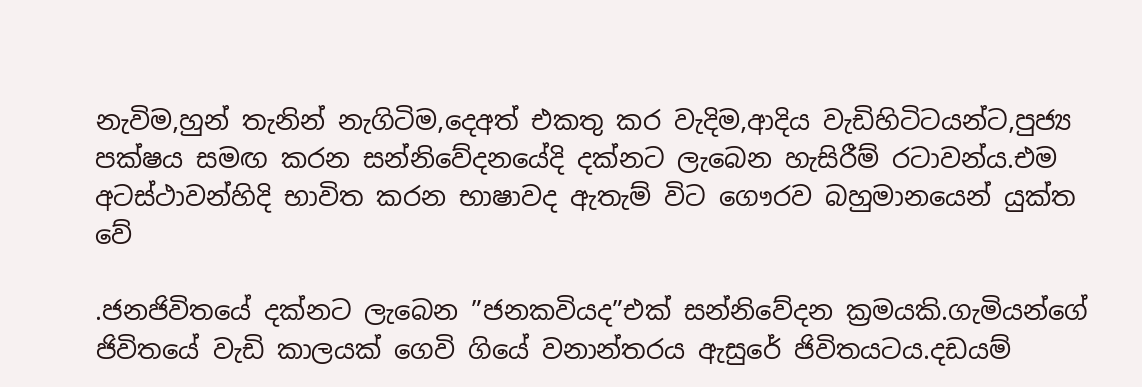නැවිම,හුන් තැනින් නැගිටිම,දෙඅත් එකතු කර වැදිම,ආදිය වැඩිහිටිටයන්ට,පුජ්‍ය පක්ෂය සමඟ කරන සන්නිවේදනයේදි දක්නට ලැබෙන හැසිරීම් රටාවන්ය.එම අටස්ථාවන්හිදි භාවිත කරන භාෂාවද ඇතැම් විට ගෞරව බහුමානයෙන් යුක්ත වේ

.ජනජිවිතයේ දක්නට ලැබෙන ”ජනකවියද”එක් සන්නිවේදන ක්‍රමයකි.ගැමියන්ගේ ජිවිතයේ වැඩි කාලයක් ගෙවි ගියේ වනාන්තරය ඇසුරේ ජිවිතයටය.දඩයම්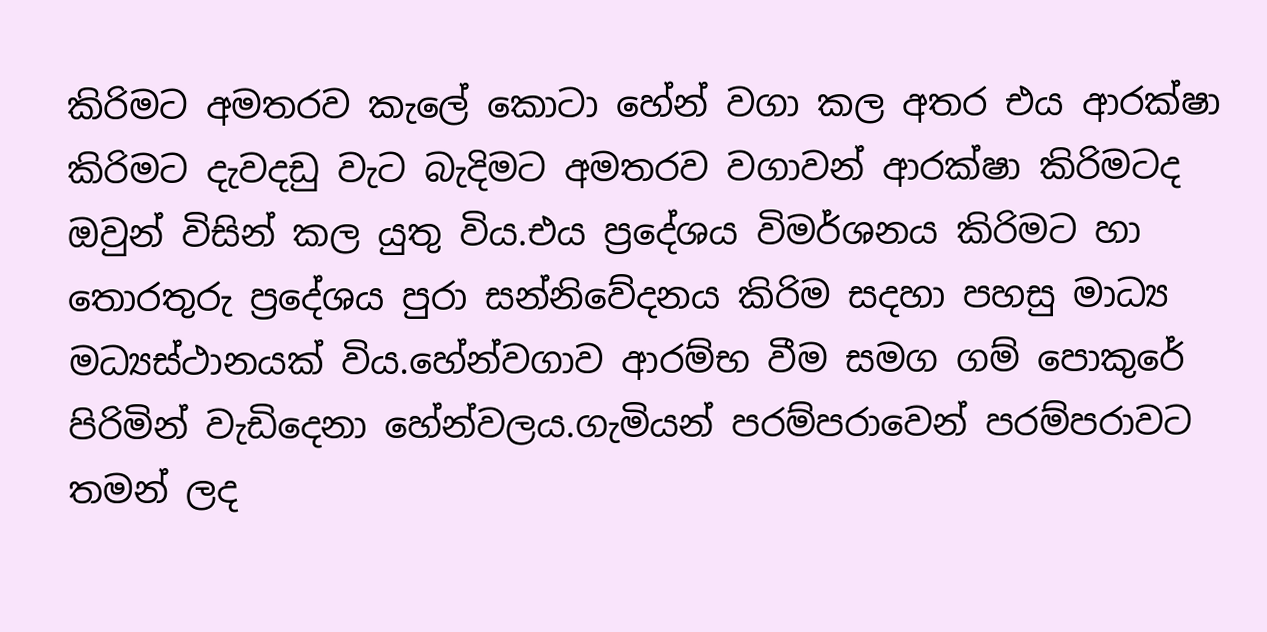කිරිමට අමතරව කැලේ කොටා හේන් වගා කල අතර එය ආරක්ෂා කිරිමට දැවදඩු වැට බැදිමට අමතරව වගාවන් ආරක්ෂා කිරිමටද ඔවුන් විසින් කල යුතු විය.එය ප්‍රදේශය විමර්ශනය කිරිමට හා තොරතුරු ප්‍රදේශය පුරා සන්නිවේදනය කිරිම සදහා පහසු මාධ්‍ය මධ්‍යස්ථානයක් විය.හේන්වගාව ආරම්භ වීම සමග ගම් පොකුරේ පිරිමින් වැඩිදෙනා හේන්වලය.ගැමියන් පරම්පරාවෙන් පරම්පරාවට තමන් ලද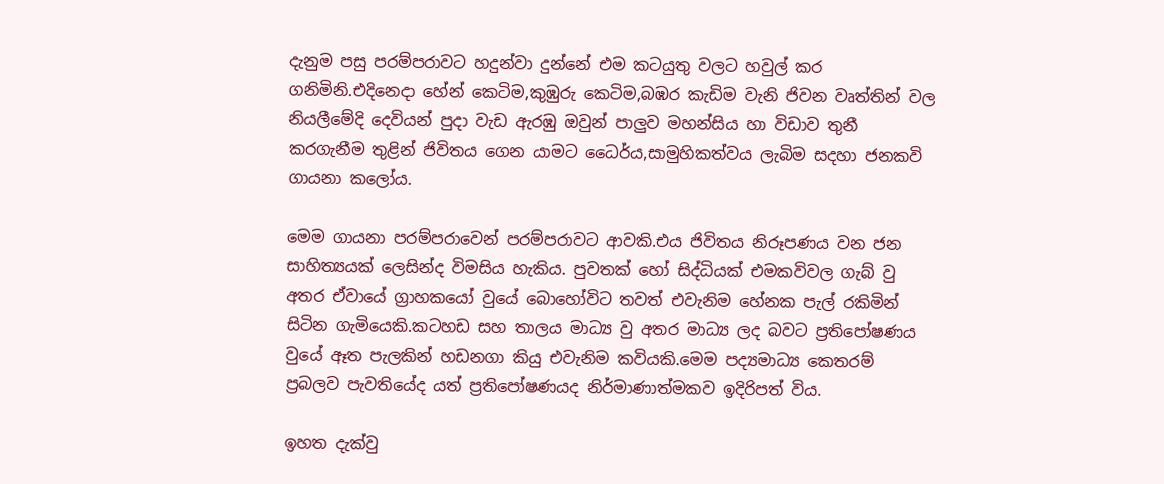දැනුම පසු පරම්පරාවට හදුන්වා දුන්නේ එම කටයුතු වලට හවුල් කර ගනිමිනි.එදිනෙදා හේන් කෙටිම,කුඹුරු කෙටිම,බඹර කැඩිම වැනි ජිවන වෘත්තින් වල නියලීමේදි දෙවියන් පුදා වැඩ ඇරඹු ඔවුන් පාලුව මහන්සිය හා විඩාව තුනී කරගැනීම තුළින් ජිවිතය ගෙන යාමට ධෛර්ය,සාමුහිකත්වය ලැබිම සදහා ජනකවි ගායනා කලෝය.

මෙම ගායනා පරම්පරාවෙන් පරම්පරාවට ආවකි.එය ජිවිතය නිරූපණය වන ජන සාහිත්‍යයක් ලෙසින්ද විමසිය හැකිය. පුවතක් හෝ සිද්ධියක් එමකවිවල ගැබ් වු අතර ඒවායේ ග්‍රාහකයෝ වුයේ බොහෝවිට තවත් එවැනිම හේනක පැල් රකිමින් සිටින ගැමියෙකි.කටහඩ සහ තාලය මාධ්‍ය වු අතර මාධ්‍ය ලද බවට ප්‍රතිපෝෂණය වුයේ ඈත පැලකින් හඩනගා කියු එවැනිම කවියකි.මෙම පද්‍යමාධ්‍ය කෙතරම් ප්‍රබලව පැවතියේද යත් ප්‍රතිපෝෂණයද නිර්මාණාත්මකව ඉදිරිපත් විය.

ඉහත දැක්වු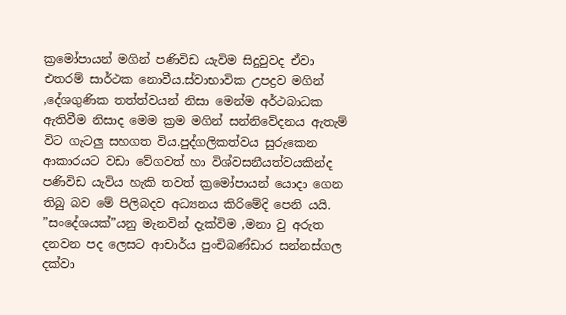ක්‍රමෝපායන් මගින් පණිවිඩ යැවිම සිදුවුවද ඒවා එතරම් සාර්ථක නොවීය.ස්වාභාවික උපද්‍රව මගින් ,දේශගුණික තත්ත්වයන් නිසා මෙන්ම අර්ථබාධක ඇතිවීම නිසාද මෙම ක්‍රම මගින් සන්නිවේදනය ඇතැම් විට ගැටලු සහගත විය.පුද්ගලිකත්වය සුරුකෙන ආකාරයට වඩා වේගවත් හා විශ්වසනීයත්වයකින්ද පණිවිඩ යැවිය හැකි තවත් ක්‍රමෝපායන් යොදා ගෙන තිබු බව මේ පිලිබදව අධ්‍යනය කිරිමේදි පෙනි යයි.
”සංදේශයක්”යනු මැනවින් දැක්විම ,මනා වු අරුත දනවන පද ලෙසට ආචාර්ය පුංචිබණ්ඩාර සන්නස්ගල දක්වා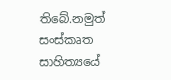තිබේ.නමුත් සංස්කෘත සාහිත්‍යයේ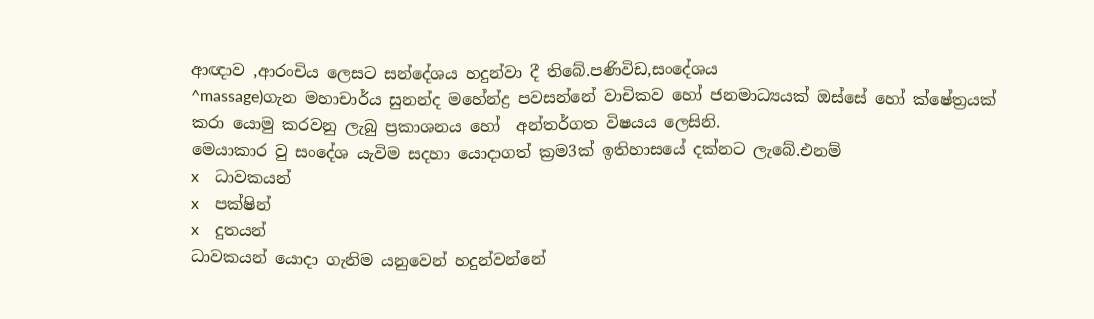ආඥාව ,ආරංචිය ලෙසට සන්දේශය හදුන්වා දී තිබේ.පණිවිඩ,සංදේශය
^massage)ගැන මහාචාර්ය සුනන්ද මහේන්ද්‍ර පවසන්නේ වාචිකව හෝ ජනමාධ්‍යයක් ඔස්සේ හෝ ක්ෂේත්‍රයක් කරා යොමු කරවනු ලැබු ප්‍රකාශනය හෝ  අන්තර්ගත විෂයය ලෙසිනි.
මෙයාකාර වු සංදේශ යැවිම සදහා යොදාගත් ක්‍රම3ක් ඉතිහාසයේ දක්නට ලැබේ.එනම්
x    ධාවකයන්
x    පක්ෂින්
x    දුතයන්
ධාවකයන් යොදා ගැනිම යනුවෙන් හදුන්වන්නේ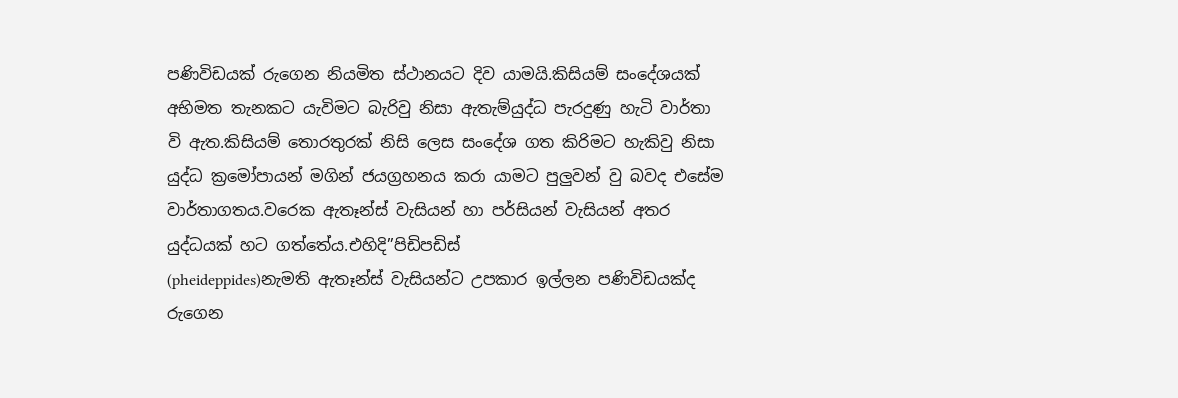පණිවිඩයක් රුගෙන නියමිත ස්ථානයට දිව යාමයි.කිසියම් සංදේශයක් අභිමත තැනකට යැවිමට බැරිවු නිසා ඇතැම්යුද්ධ පැරදුණු හැටි වාර්තා වි ඇත.කිසියම් තොරතුරක් නිසි ලෙස සංදේශ ගත කිරිමට හැකිවු නිසා යුද්ධ ක්‍රමෝපායන් මගින් ජයග්‍රහනය කරා යාමට පුලුවන් වු බවද එසේම වාර්තාගතය.වරෙක ඇතෑන්ස් වැසියන් හා පර්සියන් වැසියන් අතර යුද්ධයක් හට ගත්තේය.එහිදි”පිඩිපඩිස්
(pheideppides)නැමති ඇතෑන්ස් වැසියන්ට උපකාර ඉල්ලන පණිවිඩයක්ද රුගෙන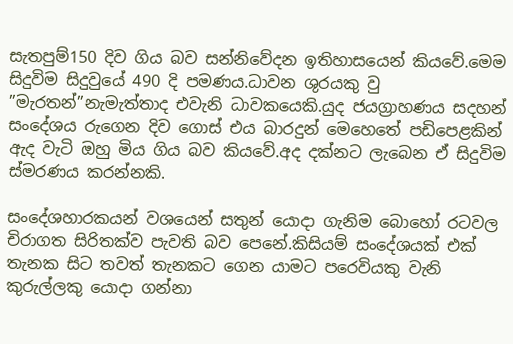සැතපුම්150 දිව ගිය බව සන්නිවේදන ඉතිහාසයෙන් කියවේ.මෙම සිදුවිම සිදුවුයේ 490 දි පමණය.ධාවන ශුරයකු වු ”මැරතන්”නැමැත්තාද එවැනි ධාවකයෙකි.යුද ජයග්‍රාහණය සදහන් සංදේශය රුගෙන දිව ගොස් එය බාරදුන් මෙහෙතේ පඩිපෙළකින් ඇද වැටි ඔහු මිය ගිය බව කියවේ.අද දක්නට ලැබෙන ඒ සිදුවිම ස්මරණය කරන්නකි.

සංදේශහාරකයන් වශයෙන් සතුන් යොදා ගැනිම බොහෝ රටවල චිරාගත සිරිතක්ව පැවති බව පෙනේ.කිසියම් සංදේශයක් එක් තැනක සිට තවත් තැනකට ගෙන යාමට පරෙවියකු වැනි කුරුල්ලකු යොදා ගන්නා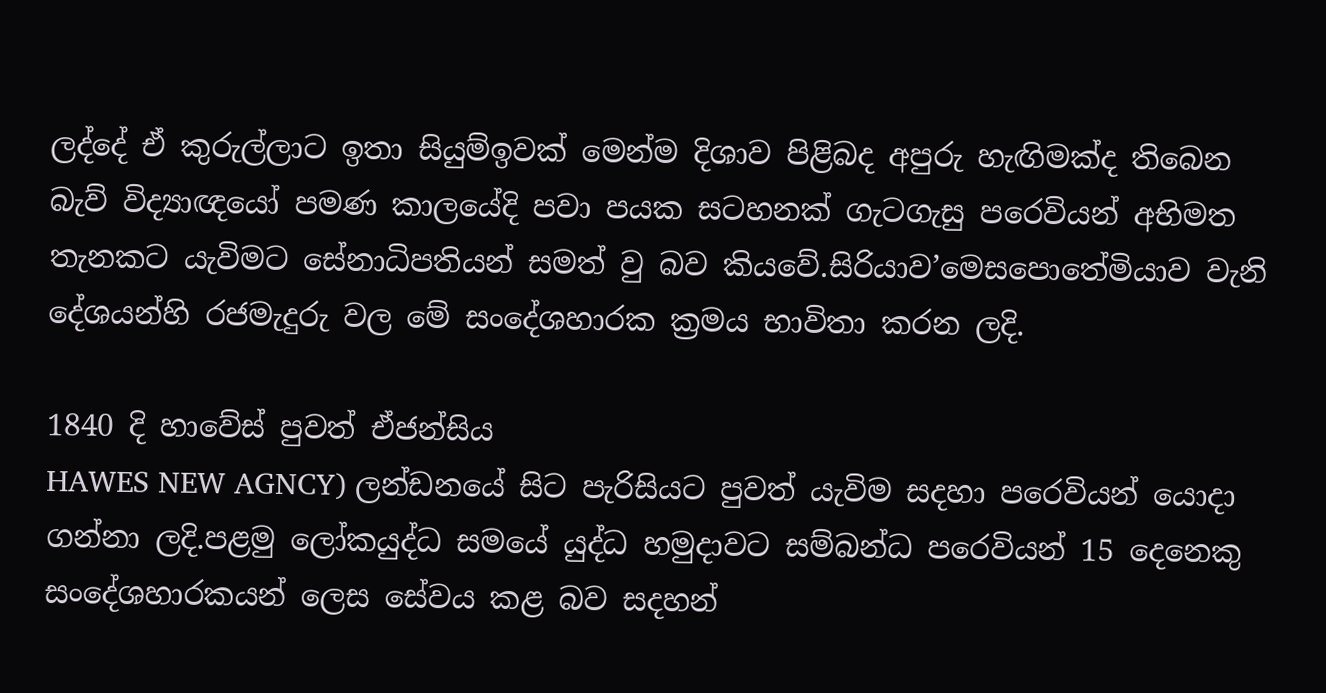ලද්දේ ඒ කුරුල්ලාට ඉතා සියුම්ඉවක් මෙන්ම දිශාව පිළිබද අපුරු හැඟිමක්ද තිබෙන බැව් විද්‍යාඥයෝ පමණ කාලයේදි පවා පයක සටහනක් ගැටගැසු පරෙවියන් අභිමත  තැනකට යැවිමට සේනාධිපතියන් සමත් වු බව කියවේ.සිරියාව’මෙසපොතේමියාව වැනි දේශයන්හි රජමැදුරු වල මේ සංදේශහාරක ක්‍රමය භාවිතා කරන ලදි.

1840 දි හාවේස් පුවත් ඒජන්සිය
HAWES NEW AGNCY) ලන්ඩනයේ සිට පැරිසියට පුවත් යැවිම සදහා පරෙවියන් යොදා ගන්නා ලදි.පළමු ලෝකයුද්ධ සමයේ යුද්ධ හමුදාවට සම්බන්ධ පරෙවියන් 15 දෙනෙකු සංදේශහාරකයන් ලෙස සේවය කළ බව සදහන්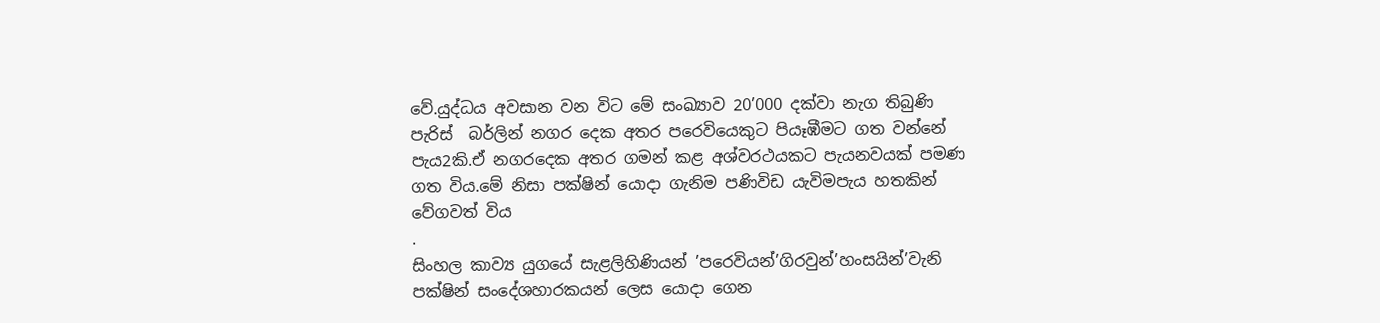වේ.යුද්ධය අවසාන වන විට මේ සංඛ්‍යාව 20’000 දක්වා නැග තිබුණි  පැරිස්  බර්ලින් නගර දෙක අතර පරෙවියෙකුට පියෑඹීමට ගත වන්නේ පැය2කි.ඒ නගරදෙක අතර ගමන් කළ අශ්වරථයකට පැයනවයක් පමණ ගත විය.මේ නිසා පක්ෂින් යොදා ගැනිම පණිවිඩ යැවිමපැය හතකින් වේගවත් විය
.
සිංහල කාව්‍ය යුගයේ සැළලිහිණියන් ’පරෙවියන්’ගිරවුන්’හංසයින්’වැනි පක්ෂින් සංදේශහාරකයන් ලෙස යොදා ගෙන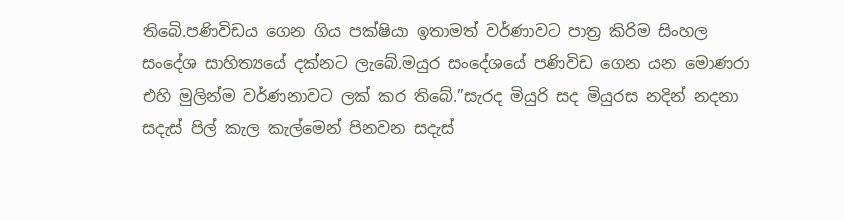තිබෙි.පණිවිඩය ගෙන ගිය පක්ෂියා ඉතාමත් වර්ණාවට පාත්‍ර කිරිම සිංහල සංදේශ සාහිත්‍යයේ දක්නට ලැබේ.මයුර සංදේශයේ පණිවිඩ ගෙන යන මොණරා එහි මුලින්ම වර්ණනාවට ලක් කර තිබේ.”සැරද මියුරි සද මියුරස නදින් නදනා සදැස් පිල් කැල කැල්මෙන් පිනවන සදැස්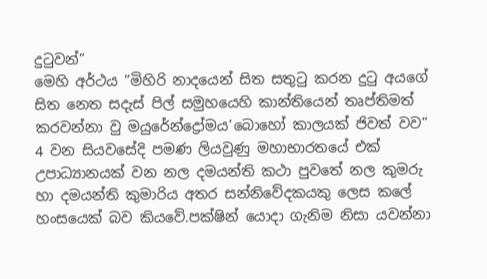දුටුවන්”
මෙහි අර්ථය ”මිහිරි නාදයෙන් සිත සතුටු කරන දුටු අයගේ සිත නෙත සදැස් පිල් සමුහයෙහි කාන්තියෙන් තෘප්තිමත් කරවන්නා වු මයුරේන්ද්‍රෝමය’බොහෝ කාලයක් ජිවත් වව”  4 වන සියවසේදි පමණ ලියවුණු මහාභාරතයේ එක් උපාධ්‍යානයක් වන නල දමයන්ති කථා පුවතේ නල කුමරු හා දමයන්ති කුමාරිය අතර සන්නිවේදකයකු ලෙස කලේ හංසයෙක් බව කියවේ.පක්ෂින් යොදා ගැනිම නිසා යවන්නා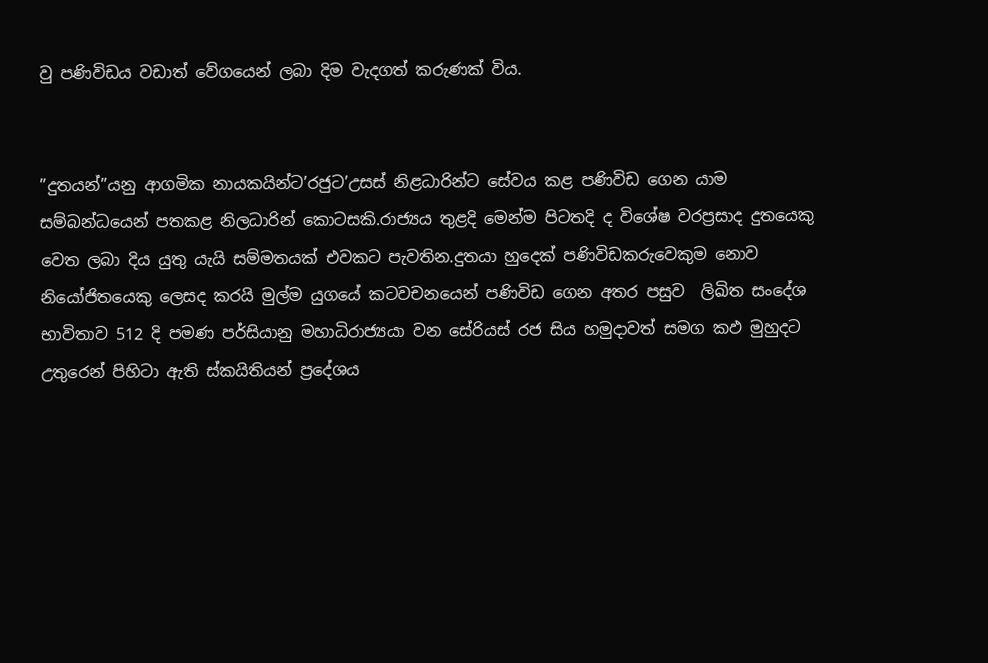වු පණිවිඩය වඩාත් වේගයෙන් ලබා දිම වැදගත් කරුණක් විය.


”දුතයන්”යනු ආගමික නායකයින්ට’රජුට’උසස් නිළධාරින්ට සේවය කළ පණිවිඩ ගෙන යාම සම්බන්ධයෙන් පතකළ නිලධාරින් කොටසකි.රාජ්‍යය තුළදි මෙන්ම පිටතදි ද විශේෂ වරප්‍රසාද දුතයෙකු වෙත ලබා දිය යුතු යැයි සම්මතයක් එවකට පැවතින.දුතයා හුදෙක් පණිවිඩකරුවෙකුම නොව නියෝජිතයෙකු ලෙසද කරයි මුල්ම යුගයේ කටවචනයෙන් පණිවිඩ ගෙන අතර පසුව  ලිඛිත සංදේශ භාවිතාව 512 දි පමණ පර්සියානු මහාධිරාජ්‍යයා වන සේරියස් රජ සිය හමුදාවත් සමග කඵ මුහුදට උතුරෙන් පිහිටා ඇති ස්කයිතියන් ප්‍රදේශය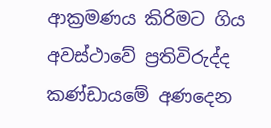ආක්‍රමණය කිරිමට ගිය අවස්ථාවේ ප්‍රතිවිරුද්ද කණ්ඩායමේ අණදෙන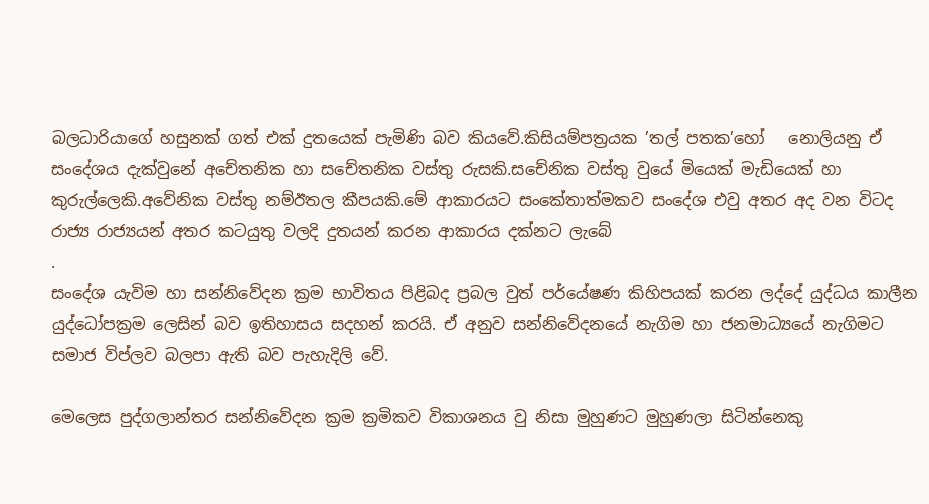බලධාරියාගේ හසුනක් ගත් එක් දුතයෙක් පැමිණි බව කියවේ.කිසියම්පත්‍රයක ’තල් පතක’හෝ   නොලියනු ඒ සංදේශය දැක්වුනේ අචේතනික හා සචේතනික වස්තු රුසකි.සචේනික වස්තු වුයේ මියෙක් මැඩියෙක් හා කුරුල්ලෙකි.අවේනික වස්තු නම්ඊතල කීපයකි.මේ ආකාරයට සංකේතාත්මකව සංදේශ එවු අතර අද වන විටද රාජ්‍ය රාජ්‍යයන් අතර කටයුතු වලදි දුතයන් කරන ආකාරය දක්නට ලැබේ
.
සංදේශ යැවිම හා සන්නිවේදන ක්‍රම භාවිතය පිළිබද ප්‍රබල වුත් පර්යේෂණ කිහිපයක් කරන ලද්දේ යුද්ධය කාලීන යුද්ධෝපක්‍රම ලෙසින් බව ඉතිහාසය සදහන් කරයි. ඒ අනුව සන්නිවේදනයේ නැගිම හා ජනමාධ්‍යයේ නැගිමට සමාජ විප්ලව බලපා ඇති බව පැහැදිලි වේ.

මෙලෙස පුද්ගලාන්තර සන්නිවේදන ක්‍රම ක්‍රමිකව විකාශනය වු නිසා මුහුණට මුහුණලා සිටින්නෙකු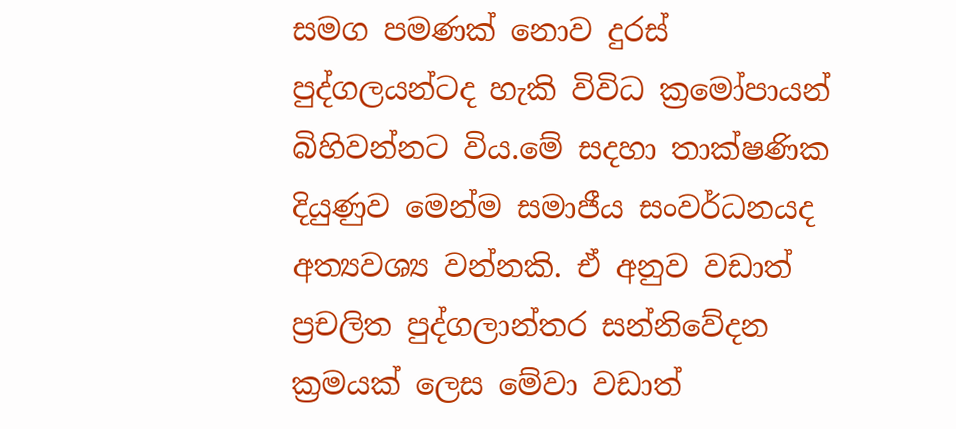සමග පමණක් නොව දුරස් පුද්ගලයන්ටද හැකි විවිධ ක්‍රමෝපායන් බිහිවන්නට විය.මේ සදහා තාක්ෂණික දියුණුව මෙන්ම සමාජීය සංවර්ධනයද අත්‍යවශ්‍ය වන්නකි. ඒ අනුව වඩාත් ප්‍රචලිත පුද්ගලාන්තර සන්නිවේදන ක්‍රමයක් ලෙස මේවා වඩාත්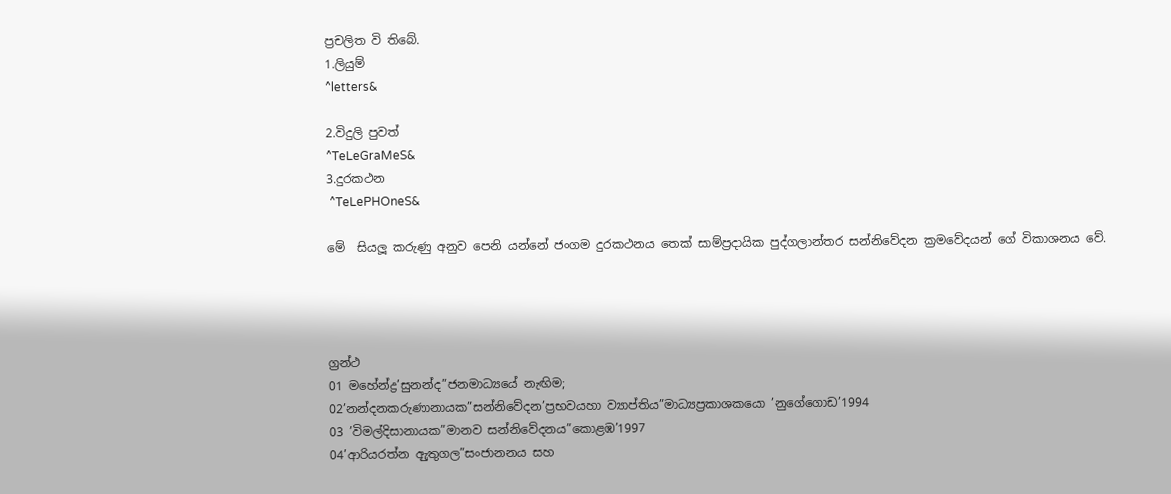ප්‍රචලිත වි තිබේ.
1.ලියුම්
^letters&

2.විදුලි පුවත්
^TeLeGraMeS&
3.දුරකථන
 ^TeLePHOneS&

මේ  සියලූ කරුණු අනුව පෙනි යන්නේ ජංගම දුරකථනය තෙක් සාම්ප්‍රදායික පුද්ගලාන්තර සන්නිවේදන ක්‍රමවේදයන් ගේ විකාශනය වේ.




ග්‍රන්ථ
01 මහේන්ද්‍ර’සුනන්ද”ජනමාධ්‍යයේ නැඟිම;
02’නන්දනකරුණානායක”සන්නිවේදන’ප්‍රභවයහා ව්‍යාප්තිය”මාධ්‍යප්‍රකාශකයො ’නුගේගොඩ’1994
03 ’විමල්දිසානායක”මානව සන්නිවේදනය”කොළඹ’1997
04’ආරියරත්න ඇුතුගල”සංජානනය සහ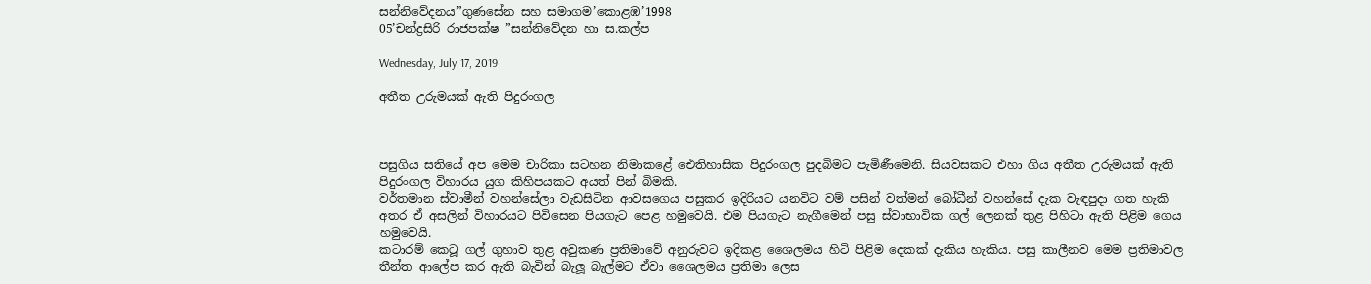සන්නිවේදනය”ගුණසේන සහ සමාගම’කොළඹ’1998
05’චන්ද්‍රසිරි රාජපක්ෂ ”සන්නිවේදන හා ස.කල්ප

Wednesday, July 17, 2019

අතීත උරුමයක් ඇති පිදුරංගල



පසුගිය සතියේ අප මෙම චාරිකා සටහන නිමාකළේ ඓතිහාසික පිදුරංගල පුදබිමට පැමිණීමෙනි. සියවසකට එහා ගිය අතීත උරුමයක් ඇති පිදුරංගල විහාරය යුග කිහිපයකට අයත් පින් බිමකි.
වර්තමාන ස්වාමීන් වහන්සේලා වැඩසිටින ආවසගෙය පසුකර ඉදිරියට යනවිට වම් පසින් වත්මන් බෝධීන් වහන්සේ දැක වැඳපුදා ගත හැකි අතර ඒ අසලින් විහාරයට පිවිසෙන පියගැට පෙළ හමුවෙයි. එම පියගැට නැගීමෙන් පසු ස්වාභාවික ගල් ලෙනක් තුළ පිහිටා ඇති පිළිම ගෙය හමුවෙයි.
කටාරම් කෙටූ ගල් ගුහාව තුළ අවුකණ ප්‍රතිමාවේ අනුරුවට ඉදිකළ ශෛලමය හිටි පිළිම දෙකක් දැකිය හැකිය. පසු කාලීනව මෙම ප්‍රතිමාවල තීන්ත ආලේප කර ඇති බැවින් බැලූ බැල්මට ඒවා ශෛලමය ප්‍රතිමා ලෙස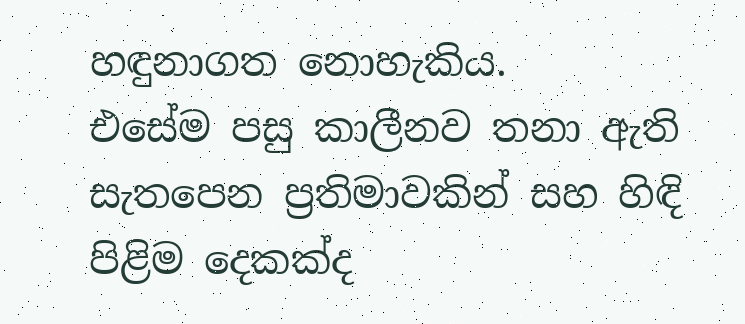හඳුනාගත නොහැකිය.
එසේම පසු කාලීනව තනා ඇති සැතපෙන ප්‍රතිමාවකින් සහ හිඳි පිළිම දෙකක්ද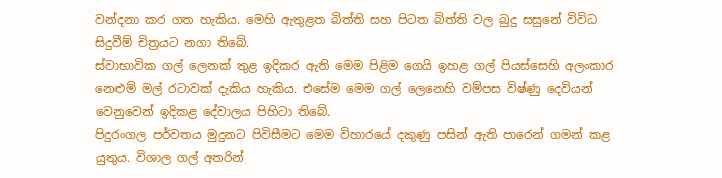වන්දනා කර ගත හැකිය. මෙහි ඇතුළත බිත්ති සහ පිටත බිත්ති වල බුදු සසුනේ විවිධ සිදුවීම් චිත්‍රයට නගා තිබේ.
ස්වාභාවික ගල් ලෙනක් තුළ ඉදිකර ඇති මෙම පිළිම ගෙයි ඉහළ ගල් පියස්සෙහි අලංකාර නෙළුම් මල් රටාවක් දැකිය හැකිය. එසේම මෙම ගල් ලෙනෙහි වම්පස විෂ්ණු දෙවියන් වෙනුවෙන් ඉදිකළ දේවාලය පිහිටා තිබේ.
පිදුරංගල පර්වතය මුදුනට පිවිසීමට මෙම විහාරයේ දකුණු පසින් ඇති පාරෙන් ගමන් කළ යුතුය. විශාල ගල් අතරින්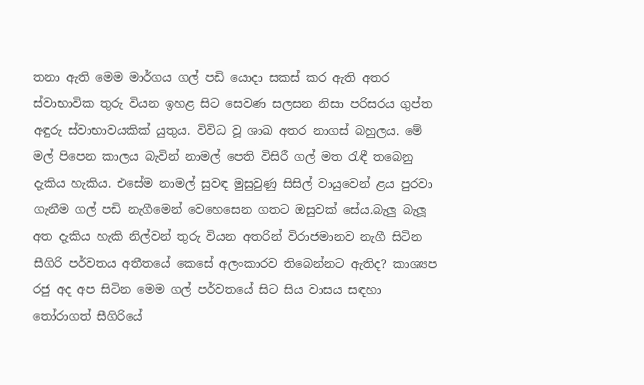තනා ඇති මෙම මාර්ගය ගල් පඩි යොදා සකස් කර ඇති අතර ස්වාභාවික තුරු වියන ඉහළ සිට සෙවණ සලසන නිසා පරිසරය ගුප්ත අඳුරු ස්වාභාවයකික් යුතුය. විවිධ වූ ශාඛ අතර නාගස් බහුලය. මේ මල් පිපෙන කාලය බැවින් නාමල් පෙති විසිරී ගල් මත රැඳී තබෙනු දැකිය හැකිය. එසේම නාමල් සුවඳ මුසුවුණු සිසිල් වායුවෙන් ළය පුරවා ගැනීම ගල් පඩි නැගීමෙන් වෙහෙසෙන ගතට ඔසුවක් සේය.බැලු බැලූ අත දැකිය හැකි නිල්වන් තුරු වියන අතරින් විරාජමානව නැගී සිටින සීගිරි පර්වතය අතීතයේ කෙසේ අලංකාරව තිබෙන්නට ඇතිද? කාශ්‍යප රජු අද අප සිටින මෙම ගල් පර්වතයේ සිට සිය වාසය සඳහා තෝරාගත් සීගිරියේ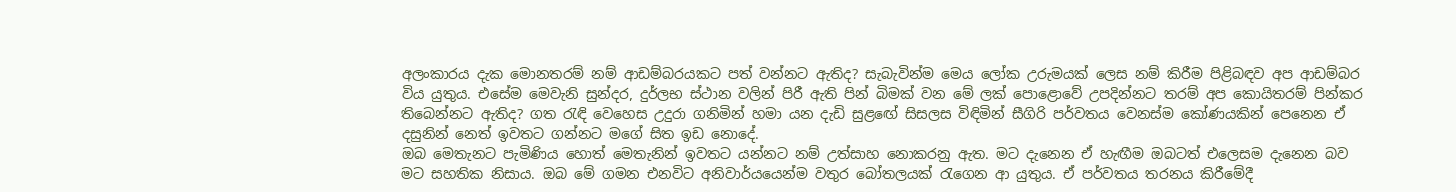අලංකාරය දැක මොනතරම් නම් ආඩම්බරයකට පත් වන්නට ඇතිද? සැබැවින්ම මෙය ලෝක උරුමයක් ලෙස නම් කිරීම පිළිබඳව අප ආඩම්බර විය යුතුය. එසේම මෙවැනි සුන්දර, දුර්ලභ ස්ථාන වලින් පිරී ඇති පින් බිමක් වන මේ ලක් පොළොවේ උපදින්නට තරම් අප කොයිතරම් පින්කර තිබෙන්නට ඇතිද? ගත රැඳි වෙහෙස උදුරා ගනිමින් හමා යන දැඩි සුළඟේ සිසලස විඳිමින් සීගිරි පර්වතය වෙනස්ම කෝණයකින් පෙනෙන ඒ දසුනින් නෙත් ඉවතට ගන්නට මගේ සිත ඉඩ නොදේ.
ඔබ මෙතැනට පැමිණිය හොත් මෙතැනින් ඉවතට යන්නට නම් උත්සාහ නොකරනු ඇත. මට දැනෙන ඒ හැඟීම ඔබටත් එලෙසම දැනෙන බව මට සහතික නිසාය. ඔබ මේ ගමන එනවිට අනිවාර්යයෙන්ම වතුර බෝතලයක් රැගෙන ආ යුතුය. ඒ පර්වතය තරනය කිරීමේදී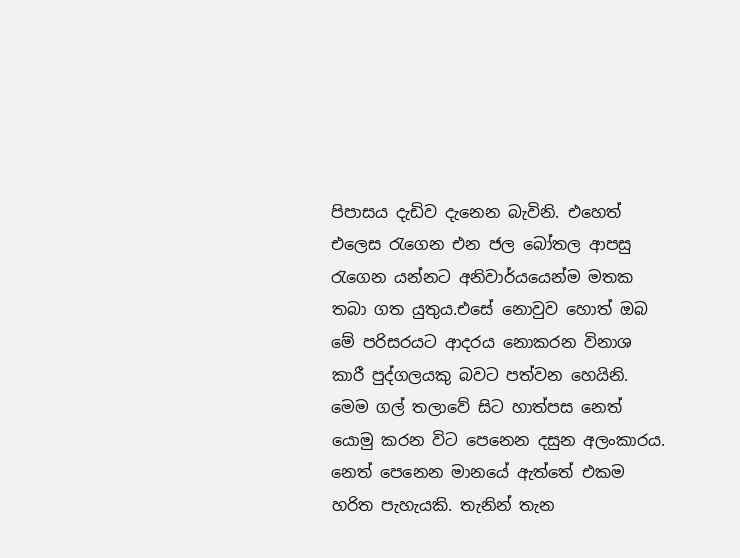පිපාසය දැඩිව දැනෙන බැවිනි. එහෙත් එලෙස රැගෙන එන ජල බෝතල ආපසු රැගෙන යන්නට අනිවාර්යයෙන්ම මතක තබා ගත යුතුය.එසේ නොවුව හොත් ඔබ මේ පරිසරයට ආදරය නොකරන විනාශ කාරී පුද්ගලයකු බවට පත්වන හෙයිනි.
මෙම ගල් තලාවේ සිට හාත්පස නෙත් යොමු කරන විට පෙනෙන දසුන අලංකාරය. නෙත් පෙනෙන මානයේ ඇත්තේ එකම හරිත පැහැයකි. තැනින් තැන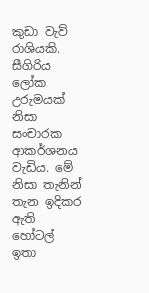කුඩා වැව් රාශියකි. සීගිරිය ලෝක උරුමයක් නිසා සංචාරක ආකර්ශනය වැඩිය. මේ නිසා තැනින් තැන ඉදිකර ඇති හෝටල් ඉතා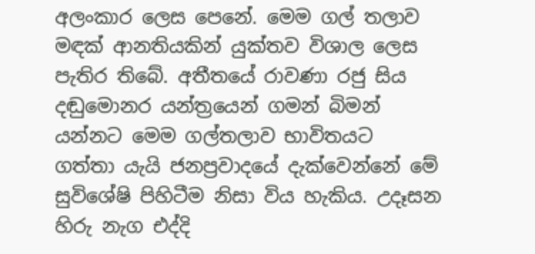අලංකාර ලෙස පෙනේ. මෙම ගල් තලාව මඳක් ආනතියකින් යුක්තව විශාල ලෙස පැතිර තිබේ. අතීතයේ රාවණා රජු සිය දඬුමොනර යන්ත්‍රයෙන් ගමන් බිමන් යන්නට මෙම ගල්තලාව භාවිතයට ගත්තා යැයි ජනප්‍රවාදයේ දැක්වෙන්නේ මේ සුවිශේෂි පිහිටීම නිසා විය හැකිය. උදෑසන හිරු නැග එද්දි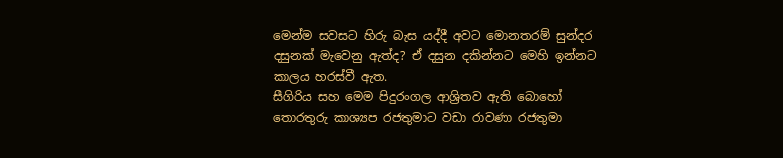මෙන්ම සවසට හිරු බැස යද්දී අවට මොනතරම් සුන්දර දසුනක් මැවෙනු ඇත්ද? ඒ දසුන දකින්නට මෙහි ඉන්නට කාලය හරස්වී ඇත.
සීගිරිය සහ මෙම පිදුරංගල ආශ්‍රිතව ඇති බොහෝ තොරතුරු කාශ්‍යප රජතුමාට වඩා රාවණා රජතුමා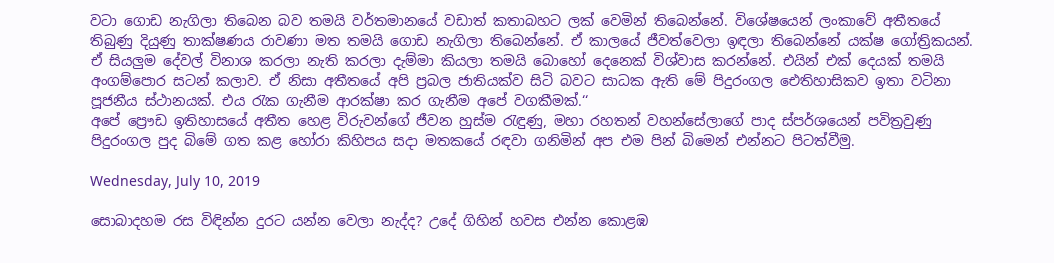වටා ගොඩ නැගිලා තිබෙන බව තමයි වර්තමානයේ වඩාත් කතාබහට ලක් වෙමින් තිබෙන්නේ. විශේෂයෙන් ලංකාවේ අතීතයේ තිබුණු දියුණු තාක්ෂණය රාවණා මත තමයි ගොඩ නැගිලා තිබෙන්නේ. ඒ කාලයේ ජීවත්වෙලා ඉඳලා තිබෙන්නේ යක්ෂ ගෝත්‍රිකයන්. ඒ සියලුම දේවල් විනාශ කරලා නැති කරලා දැම්මා කියලා තමයි බොහෝ දෙනෙක් විශ්වාස කරන්නේ. එයින් එක් දෙයක් තමයි අංගම්පොර සටන් කලාව. ඒ නිසා අතීතයේ අපි ප්‍රබල ජාතියක්ව සිටි බවට සාධක ඇති මේ පිදුරංගල ඓතිහාසිකව ඉතා වටිනා පූජනීය ස්ථානයක්. එය රැක ගැනීම ආරක්ෂා කර ගැනීම අපේ වගකීමක්.‘‘
අපේ ප්‍රෞඩ ඉතිහාසයේ අතීත හෙළ විරුවන්ගේ ජීවන හුස්ම රැඳුණු, මහා රහතන් වහන්සේලාගේ පාද ස්පර්ශයෙන් පවිත්‍රවුණු පිදුරංගල පුද බිමේ ගත කළ හෝරා කිහිපය සදා මතකයේ රඳවා ගනිමින් අප එම පින් බිමෙන් එන්නට පිටත්වීමු.

Wednesday, July 10, 2019

සොබාදහම රස විඳින්න දුරට යන්න වෙලා නැද්ද? උදේ ගිහින් හවස එන්න කොළඹ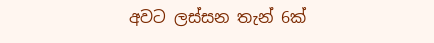අවට ලස්සන තැන් 6ක්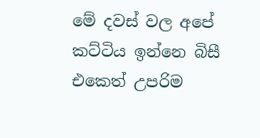මේ දවස් වල අපේ කට්ටිය ඉන්නෙ බිසී එකෙත් උපරිම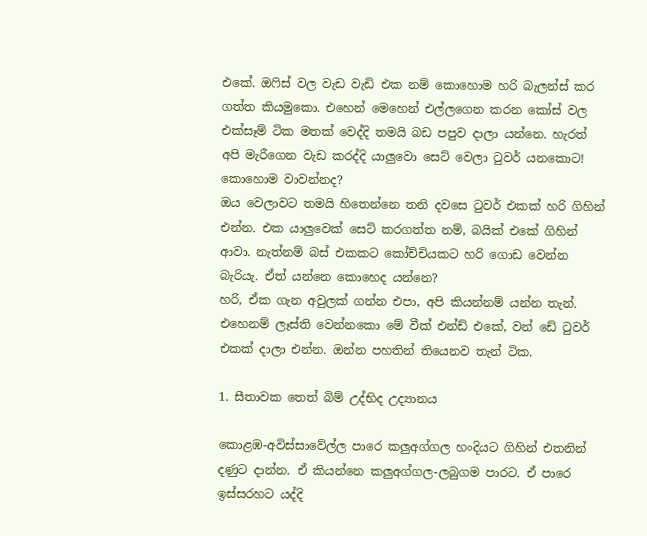එකේ. ඔෆිස් වල වැඩ වැඩි එක නම් කොහොම හරි බැලන්ස් කර ගත්ත කියමුකො. එහෙන් මෙහෙන් එල්ලගෙන කරන කෝස් වල එක්සෑම් ටික මතක් වෙද්දි තමයි බඩ පපුව දාලා යන්නෙ. හැරත් අපි මැරීගෙන වැඩ කරද්දි යාලුවො සෙට් වෙලා ටුවර් යනකොට! කොහොම වාවන්නද?
ඔය වෙලාවට තමයි හිතෙන්නෙ තනි දවසෙ ටුවර් එකක් හරි ගිහින් එන්න. එක යාලුවෙක් සෙට් කරගත්ත නම්, බයික් එකේ ගිහින් ආවා. නැත්නම් බස් එකකට කෝච්චියකට හරි ගොඩ වෙන්න බැරියැ. ඒත් යන්නෙ කොහෙද යන්නෙ?
හරි, ඒක ගැන අවුලක් ගන්න එපා, අපි කියන්නම් යන්න තැන්. එහෙනම් ලෑස්ති වෙන්නකො මේ වීක් එන්ඩ් එකේ, වන් ඩේ ටුවර් එකක් දාලා එන්න. ඔන්න පහතින් තියෙනව තැන් ටික.

1. සීතාවක තෙත් බිම් උද්භිද උද්‍යානය

කොළඹ-අවිස්සාවේල්ල පාරෙ කලුඅග්ගල හංදියට ගිහින් එතනින් දණුට දාන්න. ඒ කියන්නෙ කලුඅග්ගල-ලබුගම පාරට. ඒ පාරෙ ඉස්සරහට යද්දි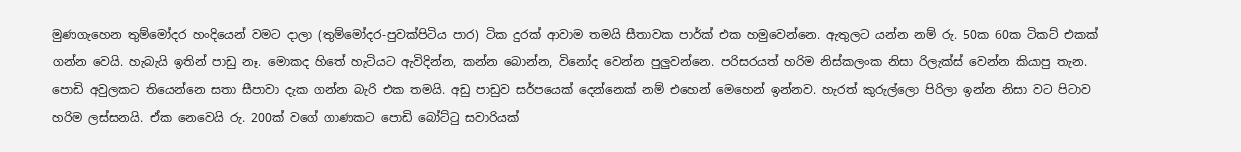මුණගැහෙන තුම්මෝදර හංදියෙන් වමට දාලා (තුම්මෝදර-පුවක්පිටිය පාර) ටික දුරක් ආවාම තමයි සීතාවක පාර්ක් එක හමුවෙන්නෙ. ඇතුලට යන්න නම් රු. 50ක 60ක ටිකට් එකක් ගන්න වෙයි. හැබැයි ඉතින් පාඩු නෑ. මොකද හිතේ හැටියට ඇවිදින්න, කන්න බොන්න, විනෝද වෙන්න පුලුවන්නෙ. පරිසරයත් හරිම නිස්කලංක නිසා රිලැක්ස් වෙන්න කියාපු තැන. පොඩි අවුලකට තියෙන්නෙ සතා සීපාවා දැක ගන්න බැරි එක තමයි. අඩු පාඩුව සර්පයෙක් දෙන්නෙක් නම් එහෙන් මෙහෙන් ඉන්නව. හැරත් කුරුල්ලො පිරිලා ඉන්න නිසා වට පිටාව හරිම ලස්සනයි. ඒක නෙවෙයි රු. 200ක් වගේ ගාණකට පොඩි බෝට්ටු සවාරියක්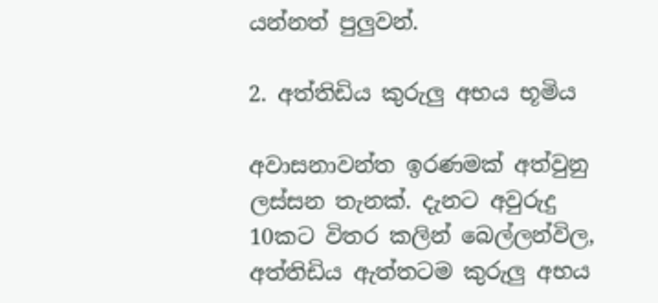යන්නත් පුලුවන්.

2. අත්තිඩිය කුරුලු අභය භූමිය

අවාසනාවන්ත ඉරණමක් අත්වුනු ලස්සන තැනක්. දැනට අවුරුදු 10කට විතර කලින් බෙල්ලන්විල, අත්තිඩිය ඇත්තටම කුරුලු අභය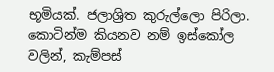භූමියක්. ජලාශ්‍රිත කුරුල්ලො පිරිලා. කොටින්ම කියනව නම් ඉස්කෝල වලින්, කැම්පස්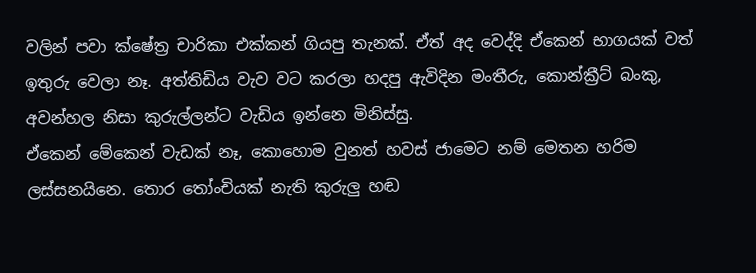වලින් පවා ක්ෂේත්‍ර චාරිකා එක්කන් ගියපු තැනක්. ඒත් අද වෙද්දි ඒකෙන් භාගයක් වත් ඉතුරු වෙලා නෑ. අත්තිඩිය වැව වට කරලා හදපු ඇවිදින මංතීරු, කොන්ක්‍රීට් බංකු, අවන්හල නිසා කුරුල්ලන්ට වැඩිය ඉන්නෙ මිනිස්සු.
ඒකෙන් මේකෙන් වැඩක් නෑ, කොහොම වුනත් හවස් ජාමෙට නම් මෙතන හරිම ලස්සනයිනෙ. තොර තෝංචියක් නැති කුරුලු හඬ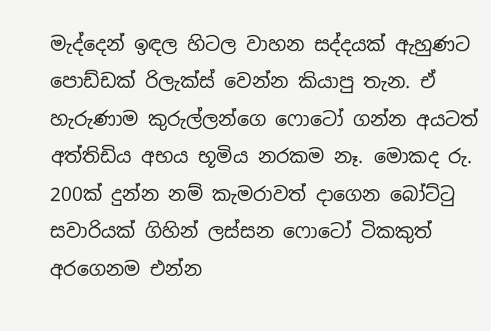මැද්දෙන් ඉඳල හිටල වාහන සද්දයක් ඇහුණට පොඩ්ඩක් රිලැක්ස් වෙන්න කියාපු තැන. ඒ හැරුණාම කුරුල්ලන්ගෙ ෆොටෝ ගන්න අයටත් අත්තිඩිය අභය භූමිය නරකම නෑ. මොකද රු. 200ක් දුන්න නම් කැමරාවත් දාගෙන බෝට්ටු සවාරියක් ගිහින් ලස්සන ෆොටෝ ටිකකුත් අරගෙනම එන්න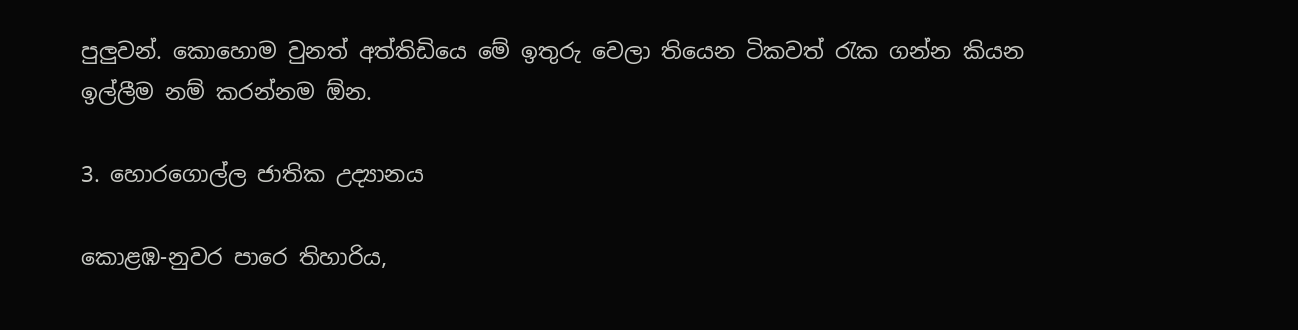පුලුවන්. කොහොම වුනත් අත්තිඩියෙ මේ ඉතුරු වෙලා තියෙන ටිකවත් රැක ගන්න කියන ඉල්ලීම නම් කරන්නම ඕන.

3. හොරගොල්ල ජාතික උද්‍යානය

කොළඹ-නුවර පාරෙ තිහාරිය,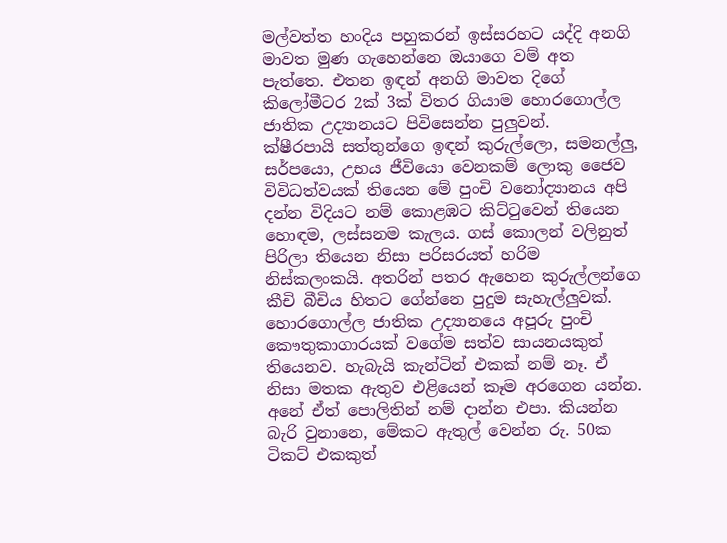මල්වත්ත හංදිය පහුකරන් ඉස්සරහට යද්දි අනගි මාවත මුණ ගැහෙන්නෙ ඔයාගෙ වම් අත පැත්තෙ. එතන ඉඳන් අනගි මාවත දිගේ කිලෝමීටර 2ක් 3ක් විතර ගියාම හොරගොල්ල ජාතික උද්‍යානයට පිවිසෙන්න පුලුවන්.
ක්ෂීරපායි සත්තුන්ගෙ ඉඳන් කුරුල්ලො, සමනල්ලු, සර්පයො, උභය ජීවියො වෙනකම් ලොකු ජෛව විවිධත්වයක් තියෙන මේ පුංචි වනෝද්‍යානය අපි දන්න විදියට නම් කොළඹට කිට්ටුවෙන් තියෙන හොඳම, ලස්සනම කැලය. ගස් කොලන් වලිනුත් පිරිලා තියෙන නිසා පරිසරයත් හරිම නිස්කලංකයි. අතරින් පතර ඇහෙන කුරුල්ලන්ගෙ කීචි බීචිය හිතට ගේන්නෙ පුදුම සැහැල්ලුවක්.
හොරගොල්ල ජාතික උද්‍යානයෙ අපූරු පුංචි කෞතුකාගාරයක් වගේම සත්ව සායනයකුත් තියෙනව. හැබැයි කැන්ටින් එකක් නම් නෑ. ඒ නිසා මතක ඇතුව එළියෙන් කෑම අරගෙන යන්න. අනේ ඒත් පොලිතින් නම් දාන්න එපා. කියන්න බැරි වුනානෙ, මේකට ඇතුල් වෙන්න රු. 50ක ටිකට් එකකුත්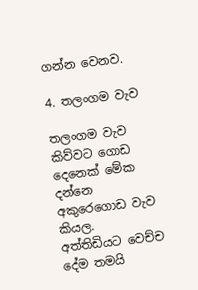ගන්න වෙනව.

4. තලංගම වැව

තලංගම වැව කිව්වට ගොඩ දෙනෙක් මේක දන්නෙ අකුරෙගොඩ වැව කියල.
අත්තිඩියට වෙච්ච දේම තමයි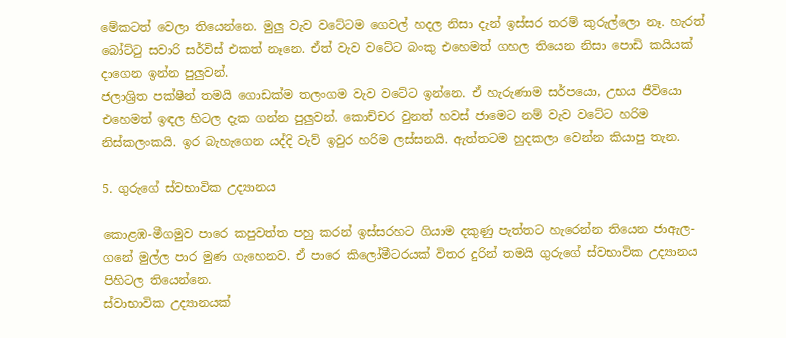මේකටත් වෙලා තියෙන්නෙ. මුලු වැව වටේටම ගෙවල් හදල නිසා දැන් ඉස්සර තරම් කුරුල්ලො නෑ. හැරත් බෝට්ටු සවාරි සර්විස් එකත් නෑනෙ. ඒත් වැව වටේට බංකු එහෙමත් ගහල තියෙන නිසා පොඩි කයියක් දාගෙන ඉන්න පුලුවන්.
ජලාශ්‍රිත පක්ෂීන් තමයි ගොඩක්ම තලංගම වැව වටේට ඉන්නෙ. ඒ හැරුණාම සර්පයො, උභය ජීවියො එහෙමත් ඉඳල හිටල දැක ගන්න පුලුවන්. කොච්චර වුනත් හවස් ජාමෙට නම් වැව වටේට හරිම නිස්කලංකයි. ඉර බැහැගෙන යද්දි වැව් ඉවුර හරිම ලස්සනයි. ඇත්තටම හුදකලා වෙන්න කියාපු තැන.

5. ගුරුගේ ස්වභාවික උද්‍යානය

කොළඹ-මීගමුව පාරෙ කපුවත්ත පහු කරන් ඉස්සරහට ගියාම දකුණු පැත්තට හැරෙන්න තියෙන ජාඇල- ගනේ මුල්ල පාර මුණ ගැහෙනව. ඒ පාරෙ කිලෝමීටරයක් විතර දුරින් තමයි ගුරුගේ ස්වභාවික උද්‍යානය පිහිටල තියෙන්නෙ.
ස්වාභාවික උද්‍යානයක්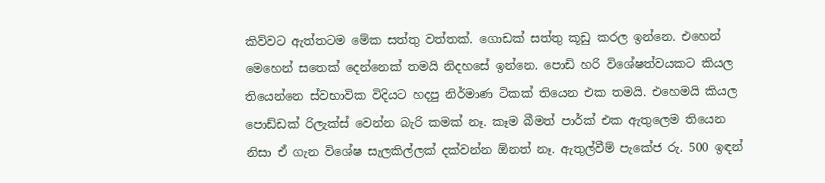කිව්වට ඇත්තටම මේක සත්තු වත්තක්. ගොඩක් සත්තු කූඩු කරල ඉන්නෙ. එහෙන් මෙහෙන් සතෙක් දෙන්නෙක් තමයි නිදහසේ ඉන්නෙ. පොඩි හරි විශේෂත්වයකට කියල තියෙන්නෙ ස්වභාවික විදියට හදපු නිර්මාණ ටිකක් තියෙන එක තමයි. එහෙමයි කියල පොඩ්ඩක් රිලැක්ස් වෙන්න බැරි කමක් නෑ. කෑම බීමත් පාර්ක් එක ඇතුලෙම තියෙන නිසා ඒ ගැන විශේෂ සැලකිල්ලක් දක්වන්න ඕනත් නෑ. ඇතුල්වීම් පැකේජ රු. 500 ඉඳන්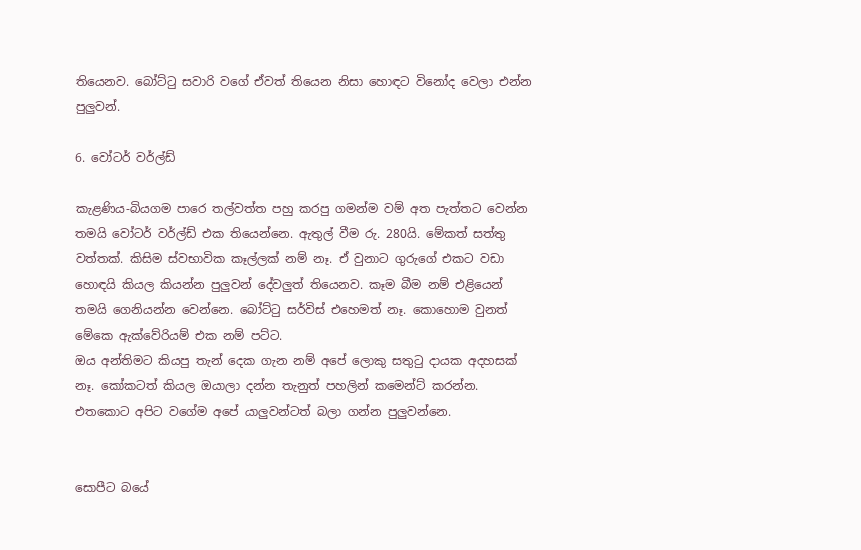තියෙනව. බෝට්ටු සවාරි වගේ ඒවත් තියෙන නිසා හොඳට විනෝද වෙලා එන්න පුලුවන්.

6. වෝටර් වර්ල්ඩ්

කැළණිය-බියගම පාරෙ තල්වත්ත පහු කරපු ගමන්ම වම් අත පැත්තට වෙන්න තමයි වෝටර් වර්ල්ඩ් එක තියෙන්නෙ. ඇතුල් වීම රු. 280යි. මේකත් සත්තු වත්තක්. කිසිම ස්වභාවික කෑල්ලක් නම් නෑ. ඒ වුනාට ගුරුගේ එකට වඩා හොඳයි කියල කියන්න පුලුවන් දේවලුත් තියෙනව. කෑම බීම නම් එළියෙන් තමයි ගෙනියන්න වෙන්නෙ. බෝට්ටු සර්විස් එහෙමත් නෑ. කොහොම වුනත් මේකෙ ඇක්වේරියම් එක නම් පට්ට.
ඔය අන්තිමට කියපු තැන් දෙක ගැන නම් අපේ ලොකු සතුටු දායක අදහසක් නෑ. කෝකටත් කියල ඔයාලා දන්න තැනුත් පහලින් කමෙන්ට් කරන්න. එතකොට අපිට වගේම අපේ යාලුවන්ටත් බලා ගන්න පුලුවන්නෙ.


සොපීට බයේ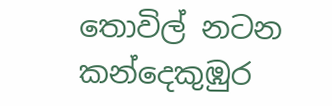තොවිල් නටන කන්දෙකුඹුර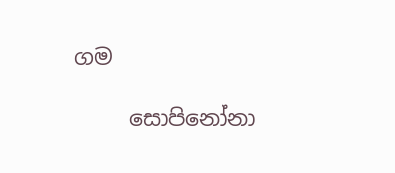ගම

     සොපිනෝනා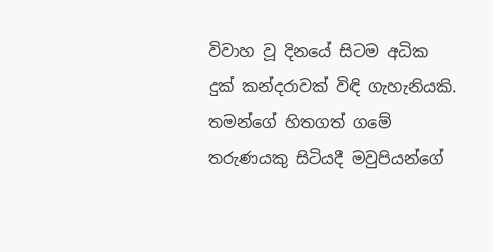විවාහ වූ දිනයේ සිටම අධික දුක් කන්දරාවක් විඳි ගැහැනියකි. තමන්ගේ හිතගත් ගමේ තරුණයකු සිටියදී මවුපියන්ගේ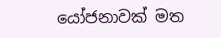යෝජනාවක් මත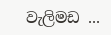වැලිමඩ ...